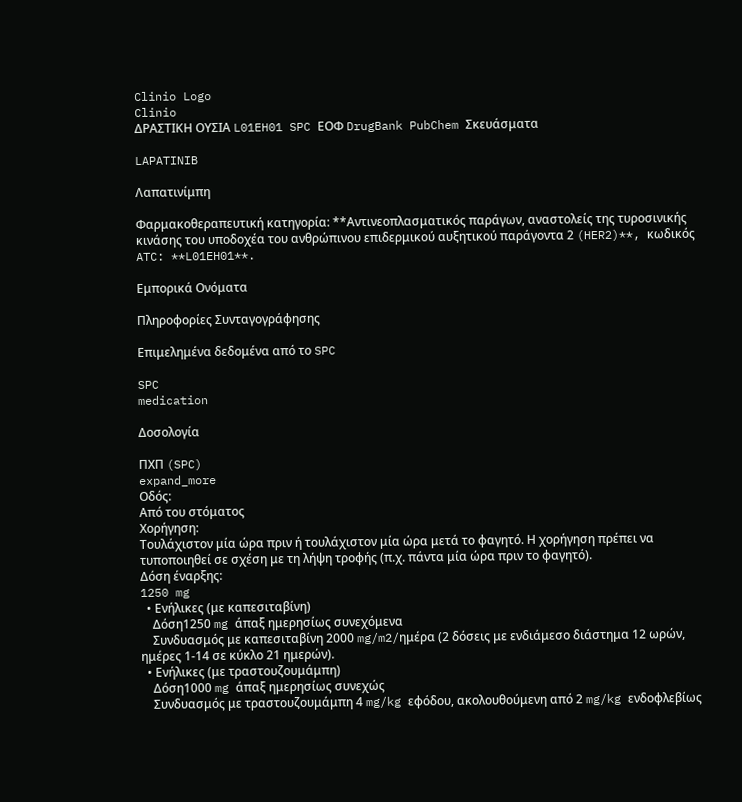Clinio Logo
Clinio
ΔΡΑΣΤΙΚΗ ΟΥΣΙΑ L01EH01 SPC ΕΟΦ DrugBank PubChem Σκευάσματα

LAPATINIB

Λαπατινίμπη

Φαρμακοθεραπευτική κατηγορία: **Αντινεοπλασματικός παράγων, αναστολείς της τυροσινικής κινάσης του υποδοχέα του ανθρώπινου επιδερμικού αυξητικού παράγοντα 2 (HER2)**, κωδικός ATC: **L01EH01**.

Εμπορικά Ονόματα

Πληροφορίες Συνταγογράφησης

Επιμελημένα δεδομένα από το SPC

SPC
medication

Δοσολογία

ΠΧΠ (SPC)
expand_more
Οδός:
Από του στόματος
Χορήγηση:
Τουλάχιστον μία ώρα πριν ή τουλάχιστον μία ώρα μετά το φαγητό. Η χορήγηση πρέπει να τυποποιηθεί σε σχέση με τη λήψη τροφής (π.χ. πάντα μία ώρα πριν το φαγητό).
Δόση έναρξης:
1250 mg
  • Ενήλικες (με καπεσιταβίνη)
    Δόση1250 mg άπαξ ημερησίως συνεχόμενα
    Συνδυασμός με καπεσιταβίνη 2000 mg/m2/ημέρα (2 δόσεις με ενδιάμεσο διάστημα 12 ωρών, ημέρες 1-14 σε κύκλο 21 ημερών).
  • Ενήλικες (με τραστουζουμάμπη)
    Δόση1000 mg άπαξ ημερησίως συνεχώς
    Συνδυασμός με τραστουζουμάμπη 4 mg/kg εφόδου, ακολουθούμενη από 2 mg/kg ενδοφλεβίως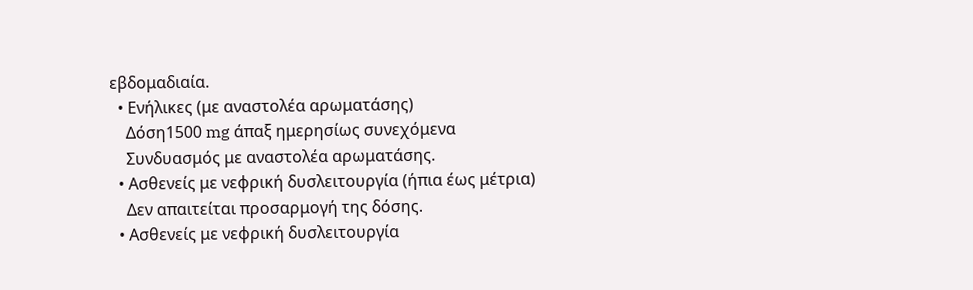εβδομαδιαία.
  • Ενήλικες (με αναστολέα αρωματάσης)
    Δόση1500 mg άπαξ ημερησίως συνεχόμενα
    Συνδυασμός με αναστολέα αρωματάσης.
  • Ασθενείς με νεφρική δυσλειτουργία (ήπια έως μέτρια)
    Δεν απαιτείται προσαρμογή της δόσης.
  • Ασθενείς με νεφρική δυσλειτουργία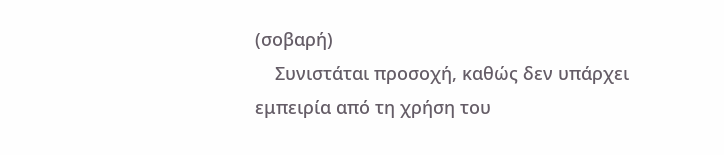(σοβαρή)
    Συνιστάται προσοχή, καθώς δεν υπάρχει εμπειρία από τη χρήση του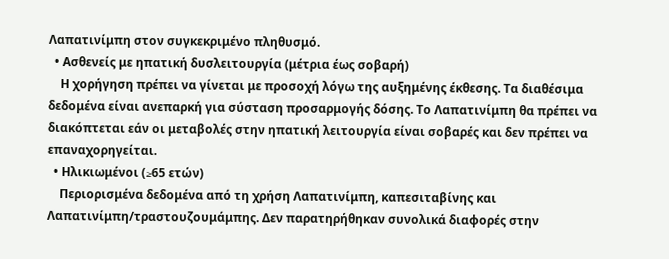Λαπατινίμπη στον συγκεκριμένο πληθυσμό.
  • Ασθενείς με ηπατική δυσλειτουργία (μέτρια έως σοβαρή)
    Η χορήγηση πρέπει να γίνεται με προσοχή λόγω της αυξημένης έκθεσης. Τα διαθέσιμα δεδομένα είναι ανεπαρκή για σύσταση προσαρμογής δόσης. Το Λαπατινίμπη θα πρέπει να διακόπτεται εάν οι μεταβολές στην ηπατική λειτουργία είναι σοβαρές και δεν πρέπει να επαναχορηγείται.
  • Ηλικιωμένοι (≥65 ετών)
    Περιορισμένα δεδομένα από τη χρήση Λαπατινίμπη, καπεσιταβίνης και Λαπατινίμπη/τραστουζουμάμπης. Δεν παρατηρήθηκαν συνολικά διαφορές στην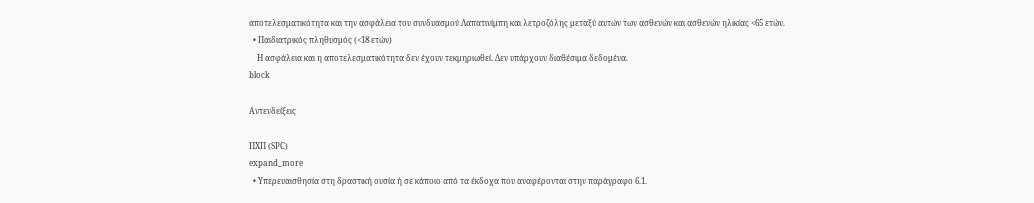αποτελεσματικότητα και την ασφάλεια του συνδυασμού Λαπατινίμπη και λετροζόλης μεταξύ αυτών των ασθενών και ασθενών ηλικίας <65 ετών.
  • Παιδιατρικός πληθυσμός (<18 ετών)
    Η ασφάλεια και η αποτελεσματικότητα δεν έχουν τεκμηριωθεί. Δεν υπάρχουν διαθέσιμα δεδομένα.
block

Αντενδείξεις

ΠΧΠ (SPC)
expand_more
  • Υπερευαισθησία στη δραστική ουσία ή σε κάποιο από τα έκδοχα που αναφέρονται στην παράγραφο 6.1.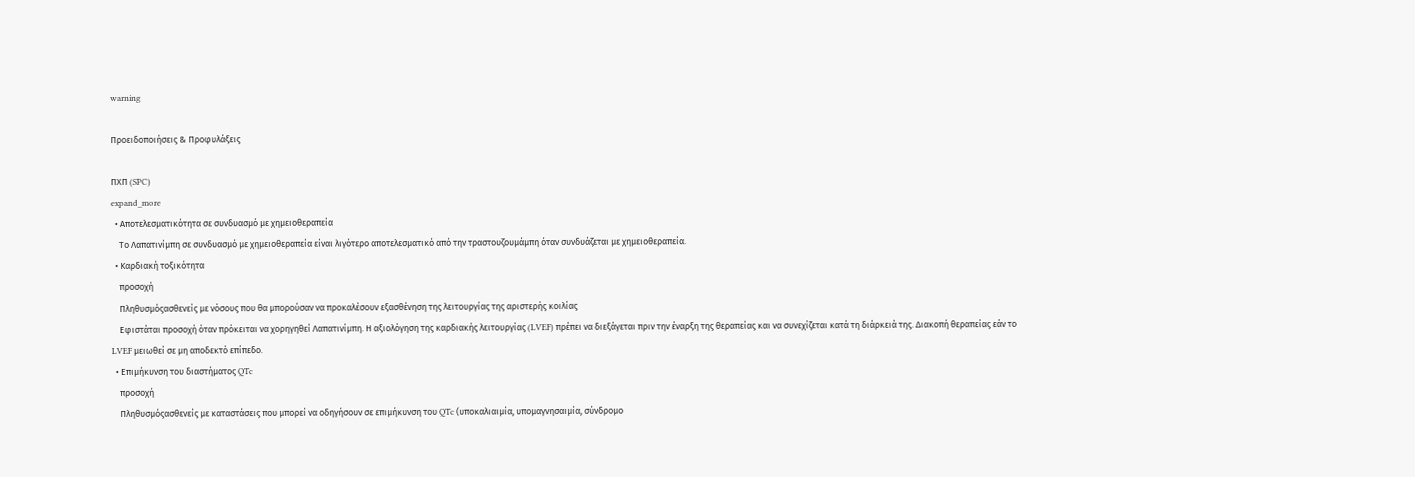warning

Προειδοποιήσεις & Προφυλάξεις

ΠΧΠ (SPC)
expand_more
  • Αποτελεσματικότητα σε συνδυασμό με χημειοθεραπεία
    Το Λαπατινίμπη σε συνδυασμό με χημειοθεραπεία είναι λιγότερο αποτελεσματικό από την τραστουζουμάμπη όταν συνδυάζεται με χημειοθεραπεία.
  • Καρδιακή τοξικότητα
    προσοχή
    Πληθυσμόςασθενείς με νόσους που θα μπορούσαν να προκαλέσουν εξασθένηση της λειτουργίας της αριστερής κοιλίας
    Εφιστάται προσοχή όταν πρόκειται να χορηγηθεί Λαπατινίμπη. Η αξιολόγηση της καρδιακής λειτουργίας (LVEF) πρέπει να διεξάγεται πριν την έναρξη της θεραπείας και να συνεχίζεται κατά τη διάρκειά της. Διακοπή θεραπείας εάν το LVEF μειωθεί σε μη αποδεκτό επίπεδο.
  • Επιμήκυνση του διαστήματος QTc
    προσοχή
    Πληθυσμόςασθενείς με καταστάσεις που μπορεί να οδηγήσουν σε επιμήκυνση του QTc (υποκαλιαιμία, υπομαγνησαιμία, σύνδρομο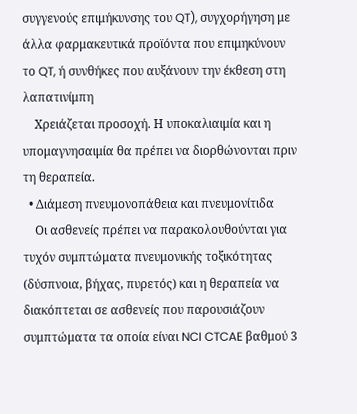συγγενούς επιμήκυνσης του QT), συγχορήγηση με άλλα φαρμακευτικά προϊόντα που επιμηκύνουν το QT, ή συνθήκες που αυξάνουν την έκθεση στη λαπατινίμπη
    Χρειάζεται προσοχή. Η υποκαλιαιμία και η υπομαγνησαιμία θα πρέπει να διορθώνονται πριν τη θεραπεία.
  • Διάμεση πνευμονοπάθεια και πνευμονίτιδα
    Οι ασθενείς πρέπει να παρακολουθούνται για τυχόν συμπτώματα πνευμονικής τοξικότητας (δύσπνοια, βήχας, πυρετός) και η θεραπεία να διακόπτεται σε ασθενείς που παρουσιάζουν συμπτώματα τα οποία είναι NCI CTCAE βαθμού 3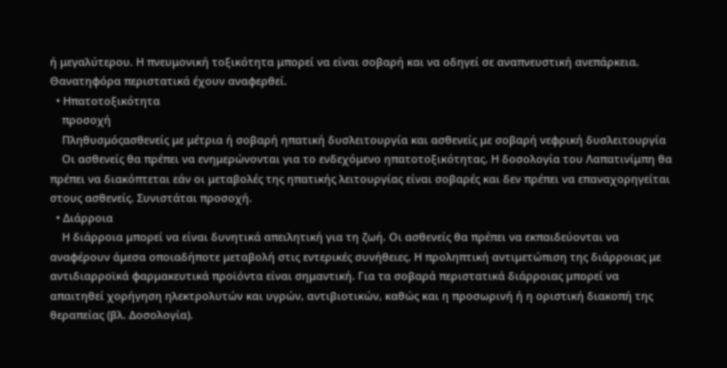ή μεγαλύτερου. Η πνευμονική τοξικότητα μπορεί να είναι σοβαρή και να οδηγεί σε αναπνευστική ανεπάρκεια. Θανατηφόρα περιστατικά έχουν αναφερθεί.
  • Ηπατοτοξικότητα
    προσοχή
    Πληθυσμόςασθενείς με μέτρια ή σοβαρή ηπατική δυσλειτουργία και ασθενείς με σοβαρή νεφρική δυσλειτουργία
    Οι ασθενείς θα πρέπει να ενημερώνονται για το ενδεχόμενο ηπατοτοξικότητας. Η δοσολογία του Λαπατινίμπη θα πρέπει να διακόπτεται εάν οι μεταβολές της ηπατικής λειτουργίας είναι σοβαρές και δεν πρέπει να επαναχορηγείται στους ασθενείς. Συνιστάται προσοχή.
  • Διάρροια
    Η διάρροια μπορεί να είναι δυνητικά απειλητική για τη ζωή. Οι ασθενείς θα πρέπει να εκπαιδεύονται να αναφέρουν άμεσα οποιαδήποτε μεταβολή στις εντερικές συνήθειες. Η προληπτική αντιμετώπιση της διάρροιας με αντιδιαρροϊκά φαρμακευτικά προϊόντα είναι σημαντική. Για τα σοβαρά περιστατικά διάρροιας μπορεί να απαιτηθεί χορήγηση ηλεκτρολυτών και υγρών, αντιβιοτικών, καθώς και η προσωρινή ή η οριστική διακοπή της θεραπείας (βλ. Δοσολογία).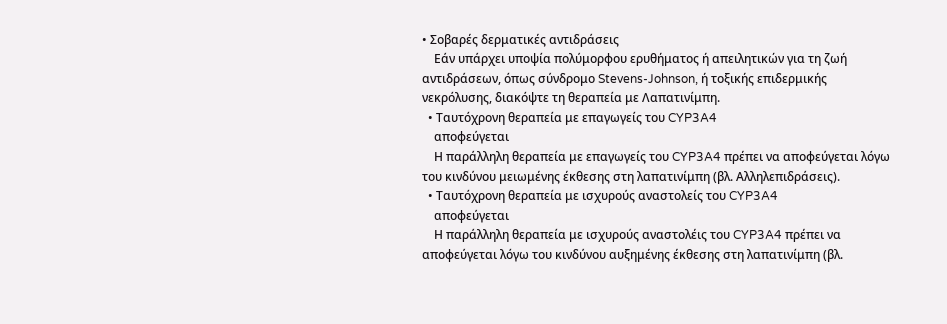• Σοβαρές δερματικές αντιδράσεις
    Εάν υπάρχει υποψία πολύμορφου ερυθήματος ή απειλητικών για τη ζωή αντιδράσεων, όπως σύνδρομο Stevens-Johnson, ή τοξικής επιδερμικής νεκρόλυσης, διακόψτε τη θεραπεία με Λαπατινίμπη.
  • Ταυτόχρονη θεραπεία με επαγωγείς του CYP3A4
    αποφεύγεται
    Η παράλληλη θεραπεία με επαγωγείς του CYP3A4 πρέπει να αποφεύγεται λόγω του κινδύνου μειωμένης έκθεσης στη λαπατινίμπη (βλ. Αλληλεπιδράσεις).
  • Ταυτόχρονη θεραπεία με ισχυρούς αναστολείς του CYP3A4
    αποφεύγεται
    Η παράλληλη θεραπεία με ισχυρούς αναστολέις του CYP3A4 πρέπει να αποφεύγεται λόγω του κινδύνου αυξημένης έκθεσης στη λαπατινίμπη (βλ.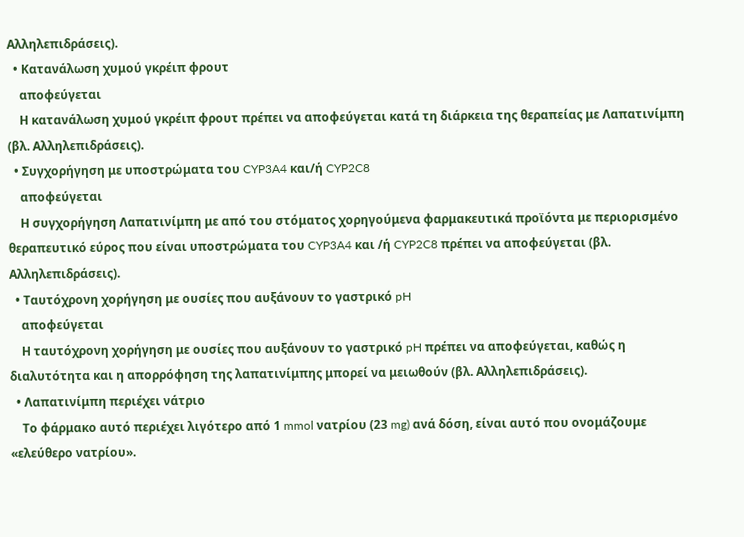Αλληλεπιδράσεις).
  • Κατανάλωση χυμού γκρέιπ φρουτ
    αποφεύγεται
    Η κατανάλωση χυμού γκρέιπ φρουτ πρέπει να αποφεύγεται κατά τη διάρκεια της θεραπείας με Λαπατινίμπη (βλ. Αλληλεπιδράσεις).
  • Συγχορήγηση με υποστρώματα του CYP3A4 και/ή CYP2C8
    αποφεύγεται
    Η συγχορήγηση Λαπατινίμπη με από του στόματος χορηγούμενα φαρμακευτικά προϊόντα με περιορισμένο θεραπευτικό εύρος που είναι υποστρώματα του CYP3A4 και /ή CYP2C8 πρέπει να αποφεύγεται (βλ. Αλληλεπιδράσεις).
  • Ταυτόχρονη χορήγηση με ουσίες που αυξάνουν το γαστρικό pH
    αποφεύγεται
    Η ταυτόχρονη χορήγηση με ουσίες που αυξάνουν το γαστρικό pH πρέπει να αποφεύγεται, καθώς η διαλυτότητα και η απορρόφηση της λαπατινίμπης μπορεί να μειωθούν (βλ. Αλληλεπιδράσεις).
  • Λαπατινίμπη περιέχει νάτριο
    Το φάρμακο αυτό περιέχει λιγότερο από 1 mmol νατρίου (23 mg) ανά δόση, είναι αυτό που ονομάζουμε «ελεύθερο νατρίου».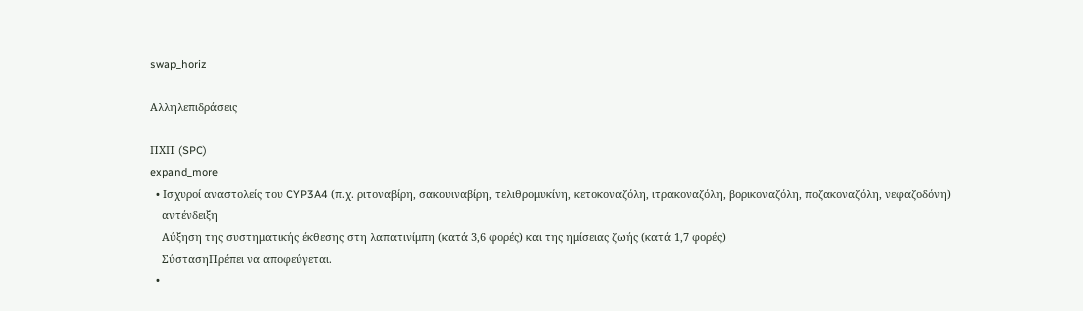swap_horiz

Αλληλεπιδράσεις

ΠΧΠ (SPC)
expand_more
  • Ισχυροί αναστολείς του CYP3A4 (π.χ. ριτοναβίρη, σακουιναβίρη, τελιθρομυκίνη, κετοκοναζόλη, ιτρακοναζόλη, βορικοναζόλη, ποζακοναζόλη, νεφαζοδόνη)
    αντένδειξη
    Αύξηση της συστηματικής έκθεσης στη λαπατινίμπη (κατά 3,6 φορές) και της ημίσειας ζωής (κατά 1,7 φορές)
    ΣύστασηΠρέπει να αποφεύγεται.
  •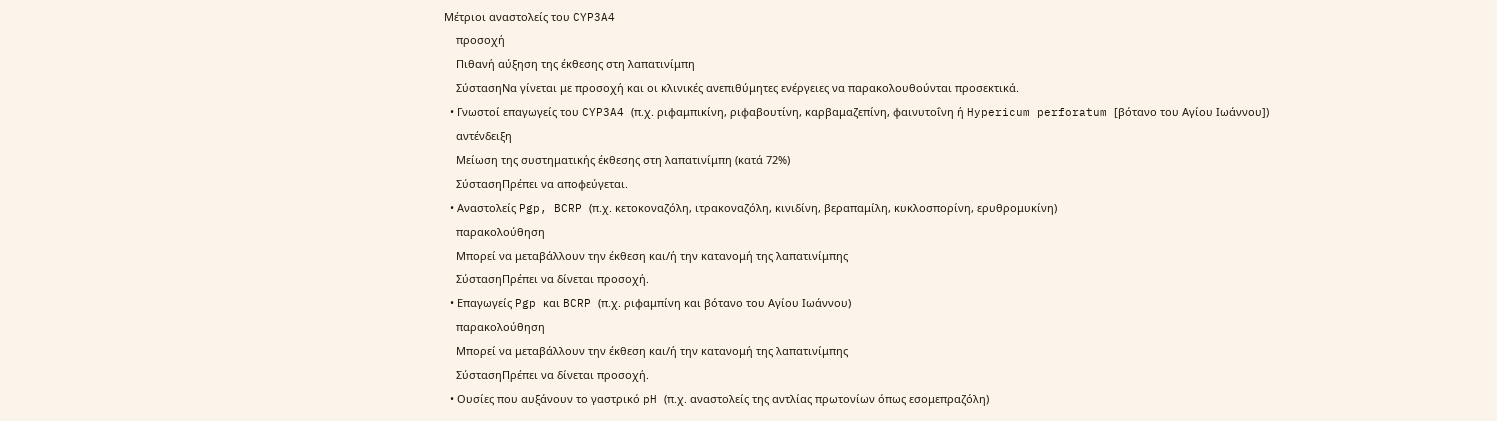Μέτριοι αναστολείς του CYP3A4
    προσοχή
    Πιθανή αύξηση της έκθεσης στη λαπατινίμπη
    ΣύστασηΝα γίνεται με προσοχή και οι κλινικές ανεπιθύμητες ενέργειες να παρακολουθούνται προσεκτικά.
  • Γνωστοί επαγωγείς του CYP3A4 (π.χ. ριφαμπικίνη, ριφαβουτίνη, καρβαμαζεπίνη, φαινυτοΐνη ή Hypericum perforatum [βότανο του Αγίου Ιωάννου])
    αντένδειξη
    Μείωση της συστηματικής έκθεσης στη λαπατινίμπη (κατά 72%)
    ΣύστασηΠρέπει να αποφεύγεται.
  • Αναστολείς Pgp, BCRP (π.χ. κετοκοναζόλη, ιτρακοναζόλη, κινιδίνη, βεραπαμίλη, κυκλοσπορίνη, ερυθρομυκίνη)
    παρακολούθηση
    Μπορεί να μεταβάλλουν την έκθεση και/ή την κατανομή της λαπατινίμπης
    ΣύστασηΠρέπει να δίνεται προσοχή.
  • Επαγωγείς Pgp και BCRP (π.χ. ριφαμπίνη και βότανο του Αγίου Ιωάννου)
    παρακολούθηση
    Μπορεί να μεταβάλλουν την έκθεση και/ή την κατανομή της λαπατινίμπης
    ΣύστασηΠρέπει να δίνεται προσοχή.
  • Ουσίες που αυξάνουν το γαστρικό pH (π.χ. αναστολείς της αντλίας πρωτονίων όπως εσομεπραζόλη)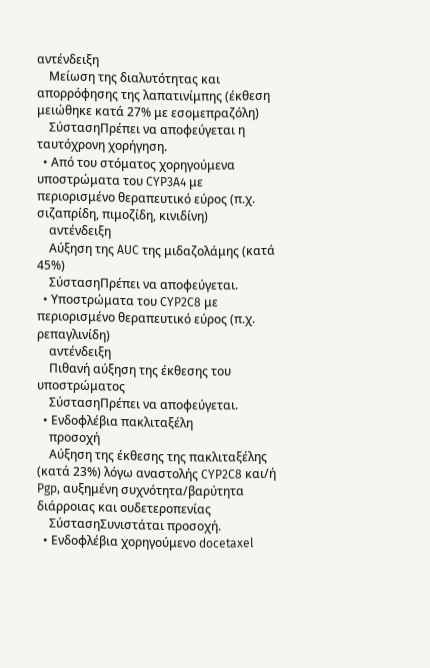αντένδειξη
    Μείωση της διαλυτότητας και απορρόφησης της λαπατινίμπης (έκθεση μειώθηκε κατά 27% με εσομεπραζόλη)
    ΣύστασηΠρέπει να αποφεύγεται η ταυτόχρονη χορήγηση.
  • Από του στόματος χορηγούμενα υποστρώματα του CYP3A4 με περιορισμένο θεραπευτικό εύρος (π.χ. σιζαπρίδη, πιμοζίδη, κινιδίνη)
    αντένδειξη
    Αύξηση της AUC της μιδαζολάμης (κατά 45%)
    ΣύστασηΠρέπει να αποφεύγεται.
  • Υποστρώματα του CYP2C8 με περιορισμένο θεραπευτικό εύρος (π.χ. ρεπαγλινίδη)
    αντένδειξη
    Πιθανή αύξηση της έκθεσης του υποστρώματος
    ΣύστασηΠρέπει να αποφεύγεται.
  • Ενδοφλέβια πακλιταξέλη
    προσοχή
    Αύξηση της έκθεσης της πακλιταξέλης (κατά 23%) λόγω αναστολής CYP2C8 και/ή Pgp, αυξημένη συχνότητα/βαρύτητα διάρροιας και ουδετεροπενίας
    ΣύστασηΣυνιστάται προσοχή.
  • Ενδοφλέβια χορηγούμενο docetaxel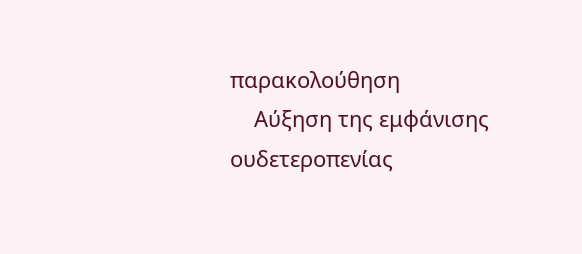παρακολούθηση
    Αύξηση της εμφάνισης ουδετεροπενίας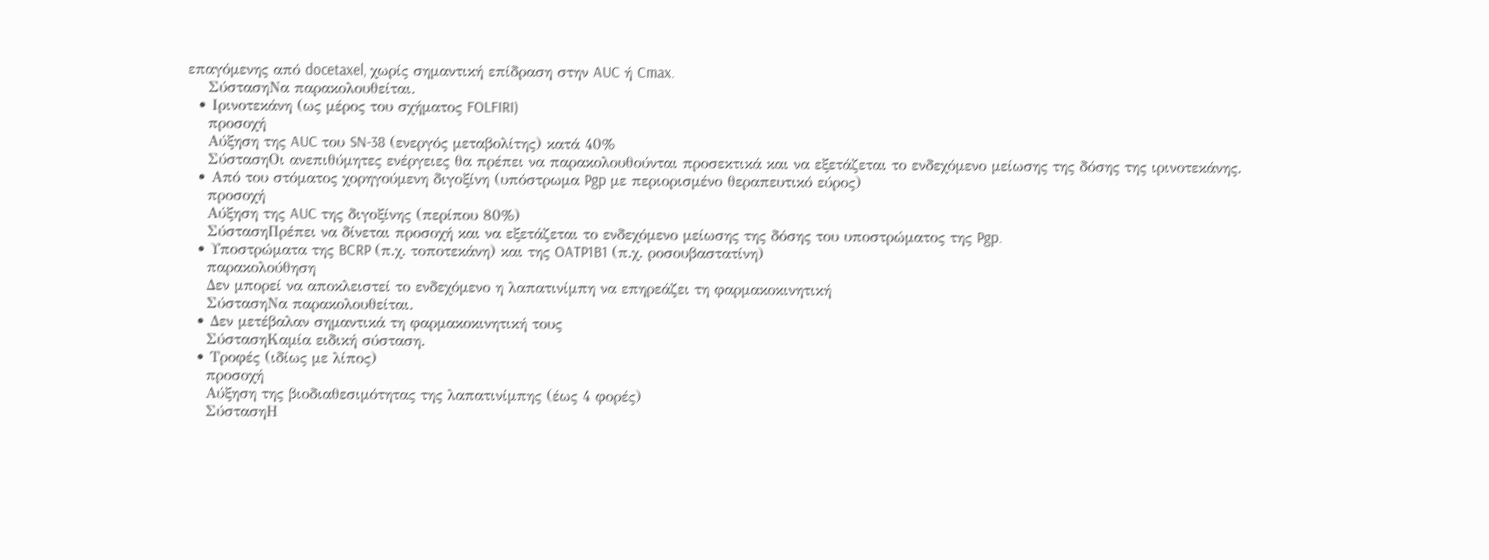επαγόμενης από docetaxel, χωρίς σημαντική επίδραση στην AUC ή Cmax.
    ΣύστασηΝα παρακολουθείται.
  • Ιρινοτεκάνη (ως μέρος του σχήματος FOLFIRI)
    προσοχή
    Αύξηση της AUC του SN-38 (ενεργός μεταβολίτης) κατά 40%
    ΣύστασηΟι ανεπιθύμητες ενέργειες θα πρέπει να παρακολουθούνται προσεκτικά και να εξετάζεται το ενδεχόμενο μείωσης της δόσης της ιρινοτεκάνης.
  • Από του στόματος χορηγούμενη διγοξίνη (υπόστρωμα Pgp με περιορισμένο θεραπευτικό εύρος)
    προσοχή
    Αύξηση της AUC της διγοξίνης (περίπου 80%)
    ΣύστασηΠρέπει να δίνεται προσοχή και να εξετάζεται το ενδεχόμενο μείωσης της δόσης του υποστρώματος της Pgp.
  • Υποστρώματα της BCRP (π.χ. τοποτεκάνη) και της OATP1B1 (π.χ. ροσουβαστατίνη)
    παρακολούθηση
    Δεν μπορεί να αποκλειστεί το ενδεχόμενο η λαπατινίμπη να επηρεάζει τη φαρμακοκινητική
    ΣύστασηΝα παρακολουθείται.
  • Δεν μετέβαλαν σημαντικά τη φαρμακοκινητική τους
    ΣύστασηΚαμία ειδική σύσταση.
  • Τροφές (ιδίως με λίπος)
    προσοχή
    Αύξηση της βιοδιαθεσιμότητας της λαπατινίμπης (έως 4 φορές)
    ΣύστασηΗ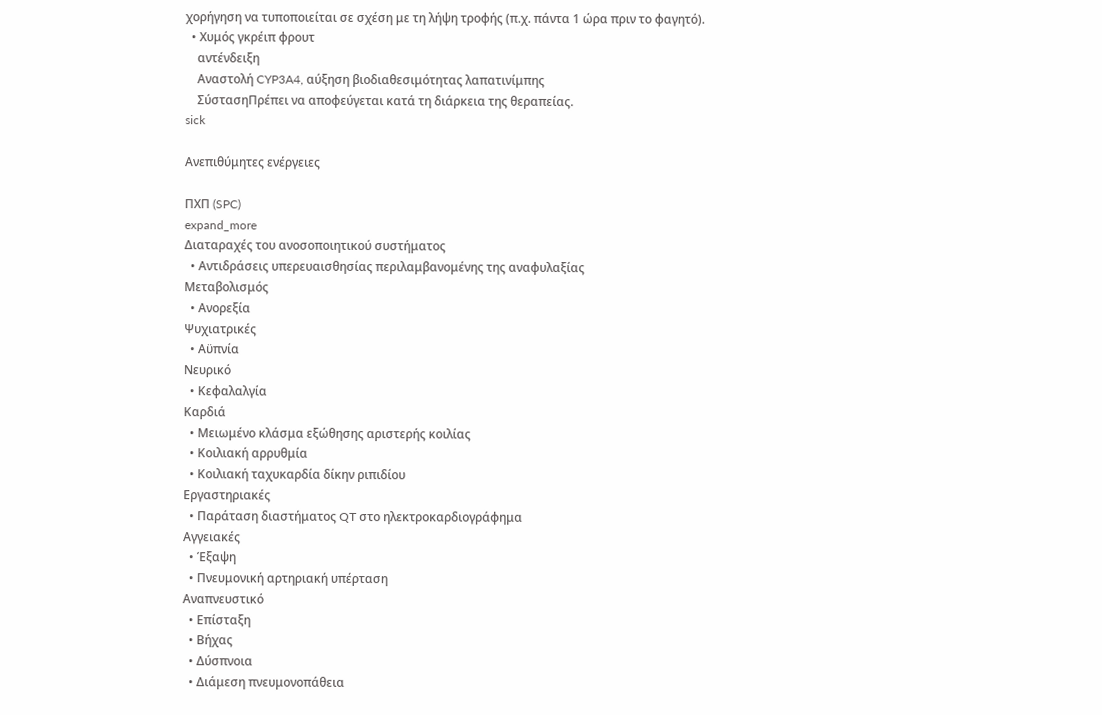χορήγηση να τυποποιείται σε σχέση με τη λήψη τροφής (π.χ. πάντα 1 ώρα πριν το φαγητό).
  • Χυμός γκρέιπ φρουτ
    αντένδειξη
    Αναστολή CYP3A4, αύξηση βιοδιαθεσιμότητας λαπατινίμπης
    ΣύστασηΠρέπει να αποφεύγεται κατά τη διάρκεια της θεραπείας.
sick

Ανεπιθύμητες ενέργειες

ΠΧΠ (SPC)
expand_more
Διαταραχές του ανοσοποιητικού συστήματος
  • Αντιδράσεις υπερευαισθησίας περιλαμβανομένης της αναφυλαξίας
Μεταβολισμός
  • Ανορεξία
Ψυχιατρικές
  • Αϋπνία
Νευρικό
  • Κεφαλαλγία
Καρδιά
  • Μειωμένο κλάσμα εξώθησης αριστερής κοιλίας
  • Κοιλιακή αρρυθμία
  • Κοιλιακή ταχυκαρδία δίκην ριπιδίου
Εργαστηριακές
  • Παράταση διαστήματος QT στο ηλεκτροκαρδιογράφημα
Αγγειακές
  • Έξαψη
  • Πνευμονική αρτηριακή υπέρταση
Αναπνευστικό
  • Επίσταξη
  • Βήχας
  • Δύσπνοια
  • Διάμεση πνευμονοπάθεια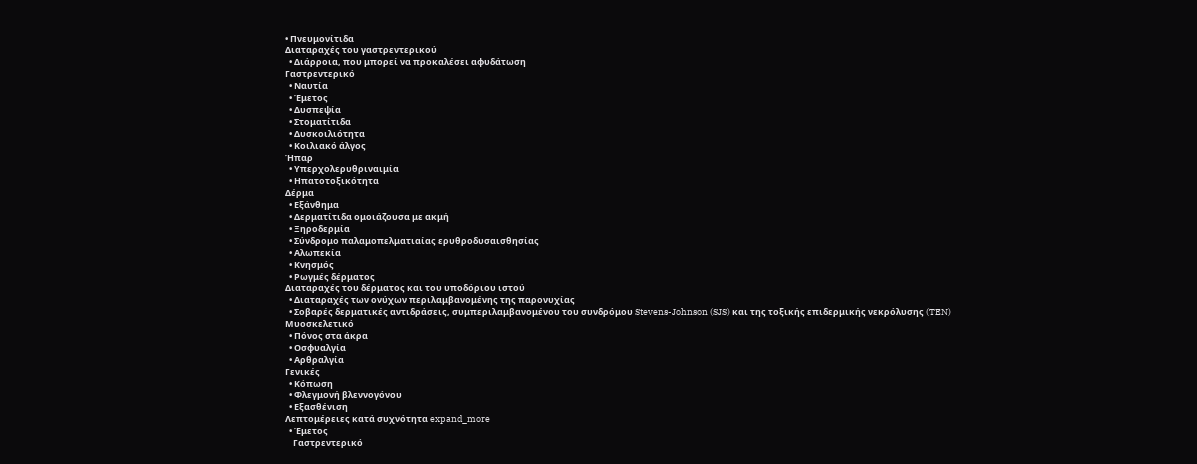• Πνευμονίτιδα
Διαταραχές του γαστρεντερικού
  • Διάρροια, που μπορεί να προκαλέσει αφυδάτωση
Γαστρεντερικό
  • Ναυτία
  • Έμετος
  • Δυσπεψία
  • Στοματίτιδα
  • Δυσκοιλιότητα
  • Κοιλιακό άλγος
Ήπαρ
  • Υπερχολερυθριναιμία
  • Ηπατοτοξικότητα
Δέρμα
  • Εξάνθημα
  • Δερματίτιδα ομοιάζουσα με ακμή
  • Ξηροδερμία
  • Σύνδρομο παλαμοπελματιαίας ερυθροδυσαισθησίας
  • Αλωπεκία
  • Κνησμός
  • Ρωγμές δέρματος
Διαταραχές του δέρματος και του υποδόριου ιστού
  • Διαταραχές των ονύχων περιλαμβανομένης της παρονυχίας
  • Σοβαρές δερματικές αντιδράσεις, συμπεριλαμβανομένου του συνδρόμου Stevens-Johnson (SJS) και της τοξικής επιδερμικής νεκρόλυσης (TEN)
Μυοσκελετικό
  • Πόνος στα άκρα
  • Οσφυαλγία
  • Αρθραλγία
Γενικές
  • Κόπωση
  • Φλεγμονή βλεννογόνου
  • Εξασθένιση
Λεπτομέρειες κατά συχνότητα expand_more
  • Έμετος
    Γαστρεντερικό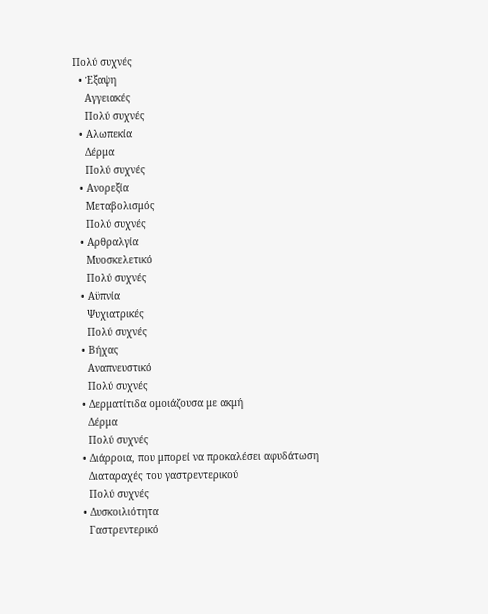Πολύ συχνές
  • Έξαψη
    Αγγειακές
    Πολύ συχνές
  • Αλωπεκία
    Δέρμα
    Πολύ συχνές
  • Ανορεξία
    Μεταβολισμός
    Πολύ συχνές
  • Αρθραλγία
    Μυοσκελετικό
    Πολύ συχνές
  • Αϋπνία
    Ψυχιατρικές
    Πολύ συχνές
  • Βήχας
    Αναπνευστικό
    Πολύ συχνές
  • Δερματίτιδα ομοιάζουσα με ακμή
    Δέρμα
    Πολύ συχνές
  • Διάρροια, που μπορεί να προκαλέσει αφυδάτωση
    Διαταραχές του γαστρεντερικού
    Πολύ συχνές
  • Δυσκοιλιότητα
    Γαστρεντερικό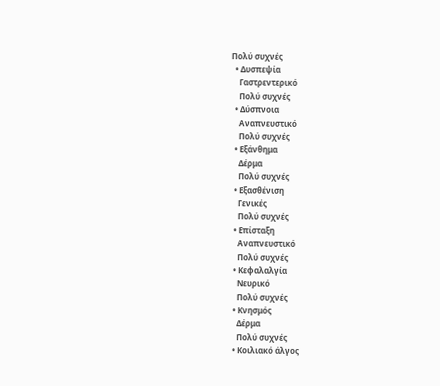Πολύ συχνές
  • Δυσπεψία
    Γαστρεντερικό
    Πολύ συχνές
  • Δύσπνοια
    Αναπνευστικό
    Πολύ συχνές
  • Εξάνθημα
    Δέρμα
    Πολύ συχνές
  • Εξασθένιση
    Γενικές
    Πολύ συχνές
  • Επίσταξη
    Αναπνευστικό
    Πολύ συχνές
  • Κεφαλαλγία
    Νευρικό
    Πολύ συχνές
  • Κνησμός
    Δέρμα
    Πολύ συχνές
  • Κοιλιακό άλγος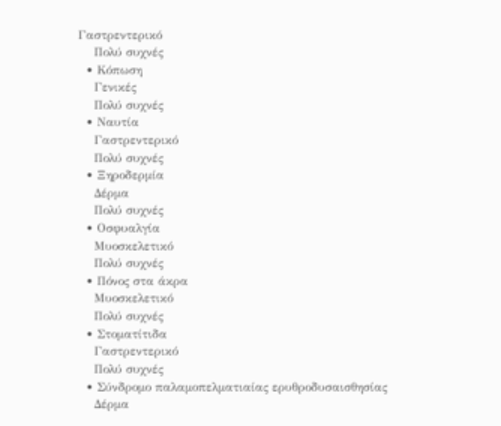Γαστρεντερικό
    Πολύ συχνές
  • Κόπωση
    Γενικές
    Πολύ συχνές
  • Ναυτία
    Γαστρεντερικό
    Πολύ συχνές
  • Ξηροδερμία
    Δέρμα
    Πολύ συχνές
  • Οσφυαλγία
    Μυοσκελετικό
    Πολύ συχνές
  • Πόνος στα άκρα
    Μυοσκελετικό
    Πολύ συχνές
  • Στοματίτιδα
    Γαστρεντερικό
    Πολύ συχνές
  • Σύνδρομο παλαμοπελματιαίας ερυθροδυσαισθησίας
    Δέρμα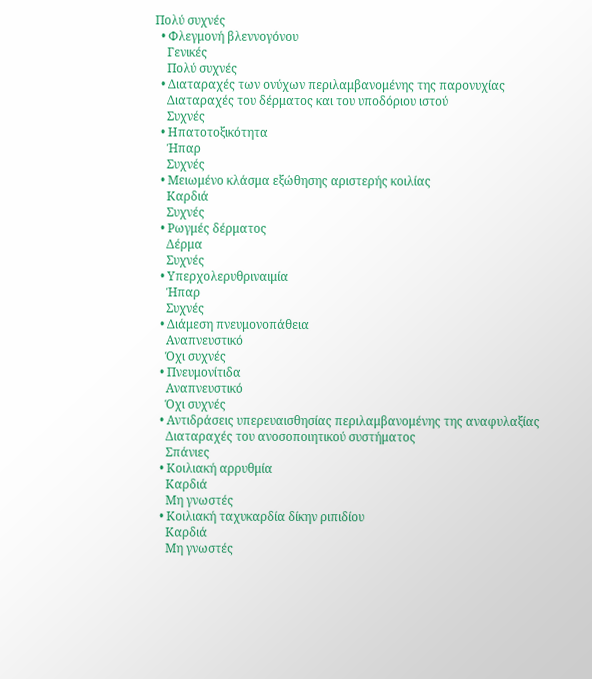Πολύ συχνές
  • Φλεγμονή βλεννογόνου
    Γενικές
    Πολύ συχνές
  • Διαταραχές των ονύχων περιλαμβανομένης της παρονυχίας
    Διαταραχές του δέρματος και του υποδόριου ιστού
    Συχνές
  • Ηπατοτοξικότητα
    Ήπαρ
    Συχνές
  • Μειωμένο κλάσμα εξώθησης αριστερής κοιλίας
    Καρδιά
    Συχνές
  • Ρωγμές δέρματος
    Δέρμα
    Συχνές
  • Υπερχολερυθριναιμία
    Ήπαρ
    Συχνές
  • Διάμεση πνευμονοπάθεια
    Αναπνευστικό
    Όχι συχνές
  • Πνευμονίτιδα
    Αναπνευστικό
    Όχι συχνές
  • Αντιδράσεις υπερευαισθησίας περιλαμβανομένης της αναφυλαξίας
    Διαταραχές του ανοσοποιητικού συστήματος
    Σπάνιες
  • Κοιλιακή αρρυθμία
    Καρδιά
    Μη γνωστές
  • Κοιλιακή ταχυκαρδία δίκην ριπιδίου
    Καρδιά
    Μη γνωστές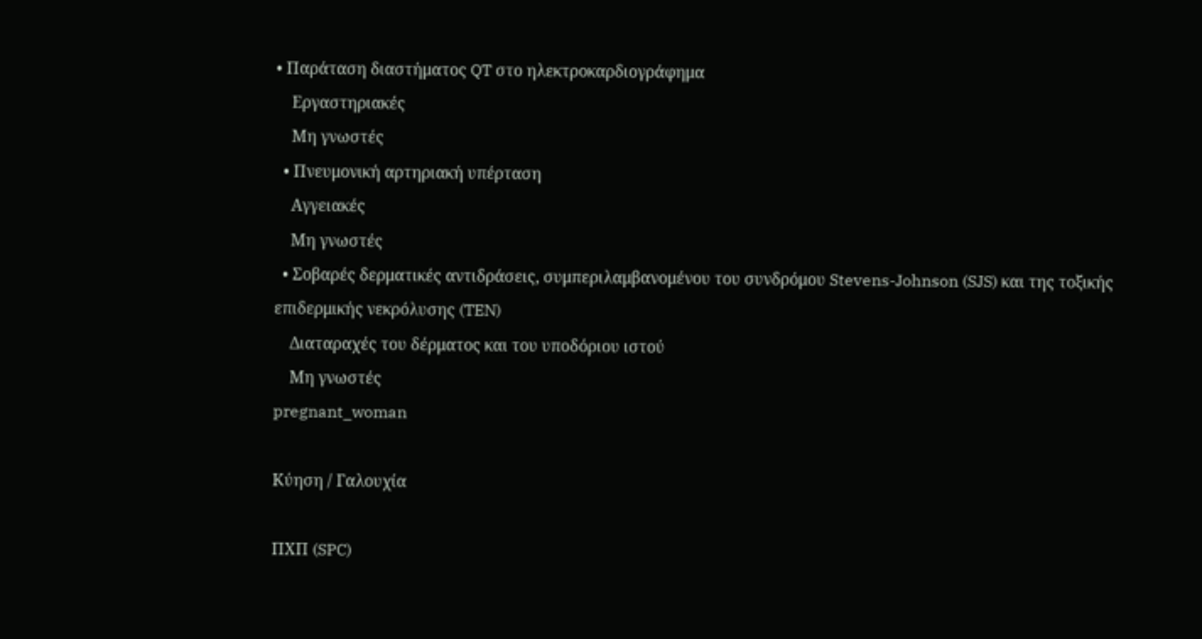• Παράταση διαστήματος QT στο ηλεκτροκαρδιογράφημα
    Εργαστηριακές
    Μη γνωστές
  • Πνευμονική αρτηριακή υπέρταση
    Αγγειακές
    Μη γνωστές
  • Σοβαρές δερματικές αντιδράσεις, συμπεριλαμβανομένου του συνδρόμου Stevens-Johnson (SJS) και της τοξικής επιδερμικής νεκρόλυσης (TEN)
    Διαταραχές του δέρματος και του υποδόριου ιστού
    Μη γνωστές
pregnant_woman

Κύηση / Γαλουχία

ΠΧΠ (SPC)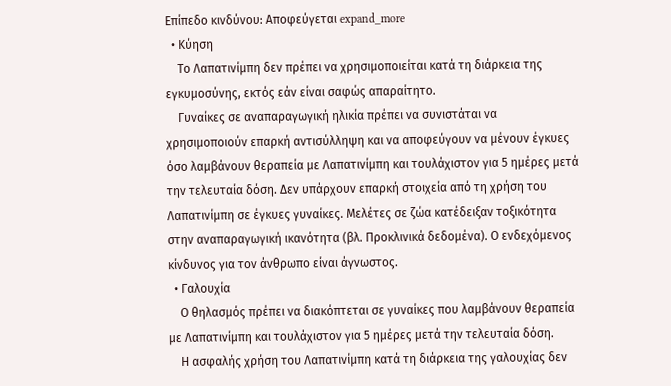Επίπεδο κινδύνου: Αποφεύγεται expand_more
  • Κύηση
    Το Λαπατινίμπη δεν πρέπει να χρησιμοποιείται κατά τη διάρκεια της εγκυμοσύνης, εκτός εάν είναι σαφώς απαραίτητο.
    Γυναίκες σε αναπαραγωγική ηλικία πρέπει να συνιστάται να χρησιμοποιούν επαρκή αντισύλληψη και να αποφεύγουν να μένουν έγκυες όσο λαμβάνουν θεραπεία με Λαπατινίμπη και τουλάχιστον για 5 ημέρες μετά την τελευταία δόση. Δεν υπάρχουν επαρκή στοιχεία από τη χρήση του Λαπατινίμπη σε έγκυες γυναίκες. Μελέτες σε ζώα κατέδειξαν τοξικότητα στην αναπαραγωγική ικανότητα (βλ. Προκλινικά δεδομένα). Ο ενδεχόμενος κίνδυνος για τον άνθρωπο είναι άγνωστος.
  • Γαλουχία
    Ο θηλασμός πρέπει να διακόπτεται σε γυναίκες που λαμβάνουν θεραπεία με Λαπατινίμπη και τουλάχιστον για 5 ημέρες μετά την τελευταία δόση.
    Η ασφαλής χρήση του Λαπατινίμπη κατά τη διάρκεια της γαλουχίας δεν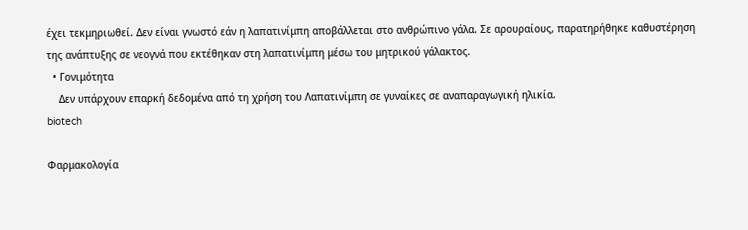έχει τεκμηριωθεί. Δεν είναι γνωστό εάν η λαπατινίμπη αποβάλλεται στο ανθρώπινο γάλα. Σε αρουραίους, παρατηρήθηκε καθυστέρηση της ανάπτυξης σε νεογνά που εκτέθηκαν στη λαπατινίμπη μέσω του μητρικού γάλακτος.
  • Γονιμότητα
    Δεν υπάρχουν επαρκή δεδομένα από τη χρήση του Λαπατινίμπη σε γυναίκες σε αναπαραγωγική ηλικία.
biotech

Φαρμακολογία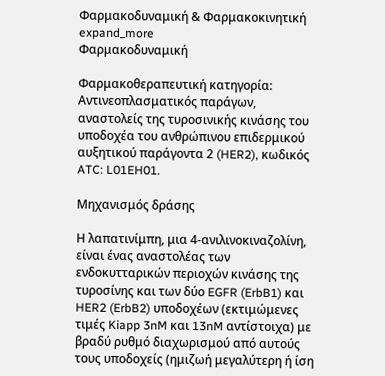Φαρμακοδυναμική & Φαρμακοκινητική
expand_more
Φαρμακοδυναμική

Φαρμακοθεραπευτική κατηγορία: Αντινεοπλασματικός παράγων, αναστολείς της τυροσινικής κινάσης του υποδοχέα του ανθρώπινου επιδερμικού αυξητικού παράγοντα 2 (HER2), κωδικός ATC: L01EH01.

Μηχανισμός δράσης

Η λαπατινίμπη, μια 4-ανιλινοκιναζολίνη, είναι ένας αναστολέας των ενδοκυτταρικών περιοχών κινάσης της τυροσίνης και των δύο EGFR (ErbB1) και HER2 (ErbB2) υποδοχέων (εκτιμώμενες τιμές Kiapp 3nM και 13nM αντίστοιχα) με βραδύ ρυθμό διαχωρισμού από αυτούς τους υποδοχείς (ημιζωή μεγαλύτερη ή ίση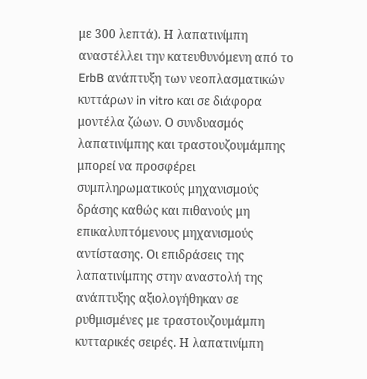με 300 λεπτά). Η λαπατινίμπη αναστέλλει την κατευθυνόμενη από το ErbB ανάπτυξη των νεοπλασματικών κυττάρων in vitro και σε διάφορα μοντέλα ζώων. Ο συνδυασμός λαπατινίμπης και τραστουζουμάμπης μπορεί να προσφέρει συμπληρωματικούς μηχανισμούς δράσης καθώς και πιθανούς μη επικαλυπτόμενους μηχανισμούς αντίστασης. Οι επιδράσεις της λαπατινίμπης στην αναστολή της ανάπτυξης αξιολογήθηκαν σε ρυθμισμένες με τραστουζουμάμπη κυτταρικές σειρές. Η λαπατινίμπη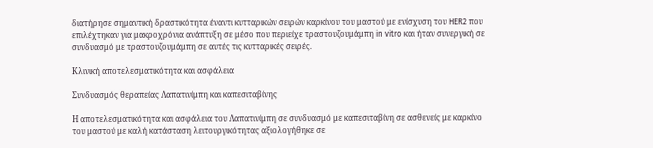διατήρησε σημαντική δραστικότητα έναντι κυτταρικών σειρών καρκίνου του μαστού με ενίσχυση του HER2 που επιλέχτηκαν για μακροχρόνια ανάπτυξη σε μέσο που περιείχε τραστουζουμάμπη in vitro και ήταν συνεργική σε συνδυασμό με τραστουζουμάμπη σε αυτές τις κυτταρικές σειρές.

Κλινική αποτελεσματικότητα και ασφάλεια

Συνδυασμός θεραπείας Λαπατινίμπη και καπεσιταβίνης

Η αποτελεσματικότητα και ασφάλεια του Λαπατινίμπη σε συνδυασμό με καπεσιταβίνη σε ασθενείς με καρκίνο του μαστού με καλή κατάσταση λειτουργικότητας αξιολογήθηκε σε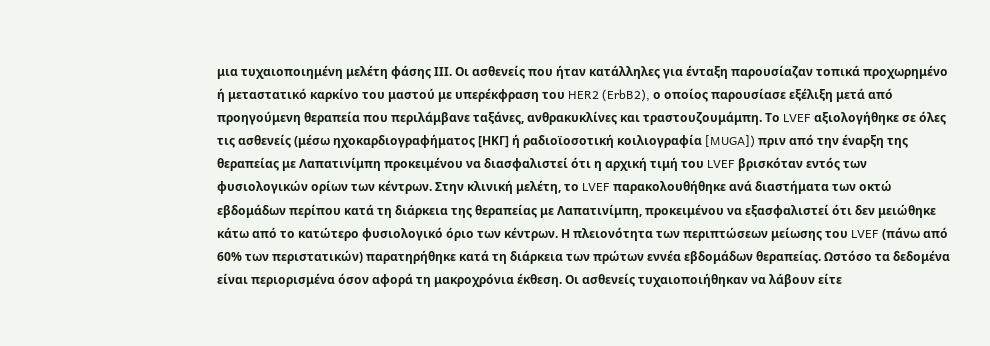μια τυχαιοποιημένη μελέτη φάσης ΙΙΙ. Οι ασθενείς που ήταν κατάλληλες για ένταξη παρουσίαζαν τοπικά προχωρημένο ή μεταστατικό καρκίνο του μαστού με υπερέκφραση του HER2 (ErbB2), ο οποίος παρουσίασε εξέλιξη μετά από προηγούμενη θεραπεία που περιλάμβανε ταξάνες, ανθρακυκλίνες και τραστουζουμάμπη. Το LVEF αξιολογήθηκε σε όλες τις ασθενείς (μέσω ηχοκαρδιογραφήματος [ΗΚΓ] ή ραδιοϊοσοτική κοιλιογραφία [MUGA]) πριν από την έναρξη της θεραπείας με Λαπατινίμπη προκειμένου να διασφαλιστεί ότι η αρχική τιμή του LVEF βρισκόταν εντός των φυσιολογικών ορίων των κέντρων. Στην κλινική μελέτη, το LVEF παρακολουθήθηκε ανά διαστήματα των οκτώ εβδομάδων περίπου κατά τη διάρκεια της θεραπείας με Λαπατινίμπη, προκειμένου να εξασφαλιστεί ότι δεν μειώθηκε κάτω από το κατώτερο φυσιολογικό όριο των κέντρων. Η πλειονότητα των περιπτώσεων μείωσης του LVEF (πάνω από 60% των περιστατικών) παρατηρήθηκε κατά τη διάρκεια των πρώτων εννέα εβδομάδων θεραπείας. Ωστόσο τα δεδομένα είναι περιορισμένα όσον αφορά τη μακροχρόνια έκθεση. Οι ασθενείς τυχαιοποιήθηκαν να λάβουν είτε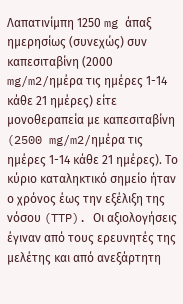Λαπατινίμπη 1250 mg άπαξ ημερησίως (συνεχώς) συν καπεσιταβίνη (2000 mg/m2/ημέρα τις ημέρες 1-14 κάθε 21 ημέρες) είτε μονοθεραπεία με καπεσιταβίνη (2500 mg/m2/ημέρα τις ημέρες 1-14 κάθε 21 ημέρες). Το κύριο καταληκτικό σημείο ήταν ο χρόνος έως την εξέλιξη της νόσου (TTP). Οι αξιολογήσεις έγιναν από τους ερευνητές της μελέτης και από ανεξάρτητη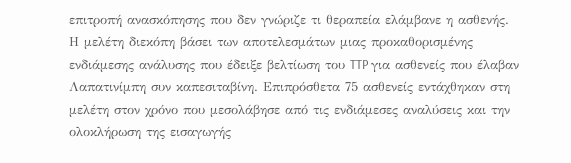επιτροπή ανασκόπησης που δεν γνώριζε τι θεραπεία ελάμβανε η ασθενής. Η μελέτη διεκόπη βάσει των αποτελεσμάτων μιας προκαθορισμένης ενδιάμεσης ανάλυσης που έδειξε βελτίωση του TTP για ασθενείς που έλαβαν Λαπατινίμπη συν καπεσιταβίνη. Επιπρόσθετα 75 ασθενείς εντάχθηκαν στη μελέτη στον χρόνο που μεσολάβησε από τις ενδιάμεσες αναλύσεις και την ολοκλήρωση της εισαγωγής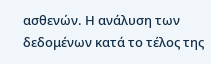ασθενών. Η ανάλυση των δεδομένων κατά το τέλος της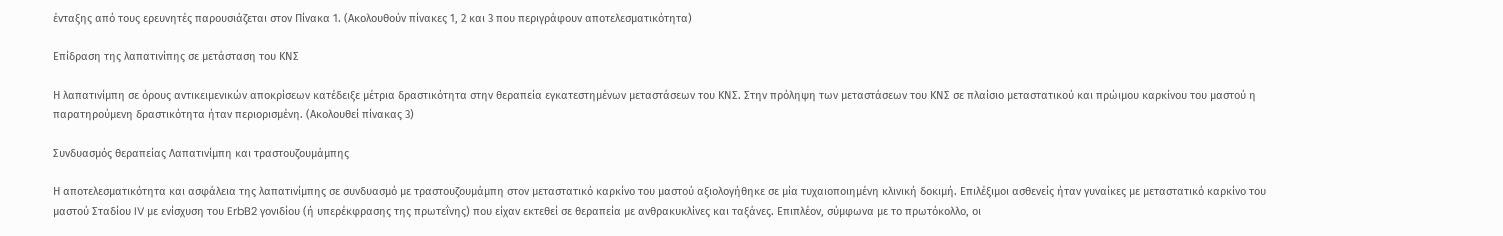ένταξης από τους ερευνητές παρουσιάζεται στον Πίνακα 1. (Ακολουθούν πίνακες 1, 2 και 3 που περιγράφουν αποτελεσματικότητα)

Επίδραση της λαπατινίπης σε μετάσταση του ΚΝΣ

Η λαπατινίμπη σε όρους αντικειμενικών αποκρίσεων κατέδειξε μέτρια δραστικότητα στην θεραπεία εγκατεστημένων μεταστάσεων του ΚΝΣ. Στην πρόληψη των μεταστάσεων του ΚΝΣ σε πλαίσιο μεταστατικού και πρώιμου καρκίνου του μαστού η παρατηρούμενη δραστικότητα ήταν περιορισμένη. (Ακολουθεί πίνακας 3)

Συνδυασμός θεραπείας Λαπατινίμπη και τραστουζουμάμπης

Η αποτελεσματικότητα και ασφάλεια της λαπατινίμπης σε συνδυασμό με τραστουζουμάμπη στον μεταστατικό καρκίνο του μαστού αξιολογήθηκε σε μία τυχαιοποιημένη κλινική δοκιμή. Επιλέξιμοι ασθενείς ήταν γυναίκες με μεταστατικό καρκίνο του μαστού Σταδίου IV με ενίσχυση του ErbB2 γονιδίου (ή υπερέκφρασης της πρωτεΐνης) που είχαν εκτεθεί σε θεραπεία με ανθρακυκλίνες και ταξάνες. Επιπλέον, σύμφωνα με το πρωτόκολλο, οι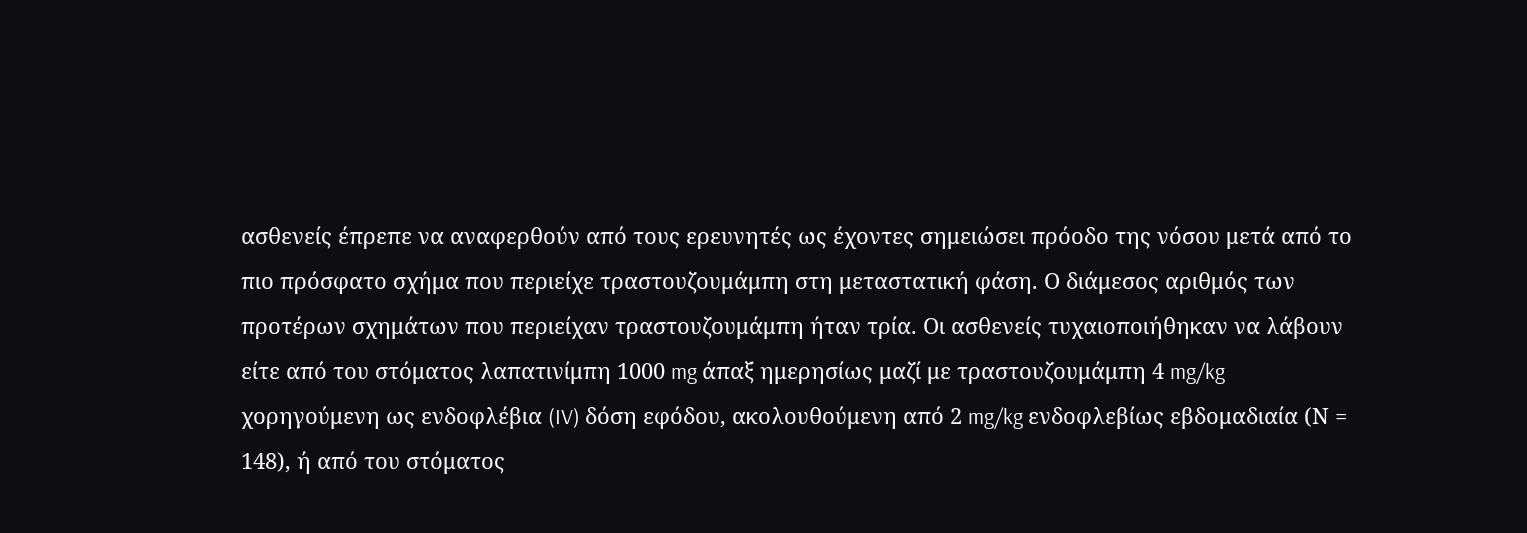ασθενείς έπρεπε να αναφερθούν από τους ερευνητές ως έχοντες σημειώσει πρόοδο της νόσου μετά από το πιο πρόσφατο σχήμα που περιείχε τραστουζουμάμπη στη μεταστατική φάση. Ο διάμεσος αριθμός των προτέρων σχημάτων που περιείχαν τραστουζουμάμπη ήταν τρία. Οι ασθενείς τυχαιοποιήθηκαν να λάβουν είτε από του στόματος λαπατινίμπη 1000 mg άπαξ ημερησίως μαζί με τραστουζουμάμπη 4 mg/kg χορηγούμενη ως ενδοφλέβια (IV) δόση εφόδου, ακολουθούμενη από 2 mg/kg ενδοφλεβίως εβδομαδιαία (Ν = 148), ή από του στόματος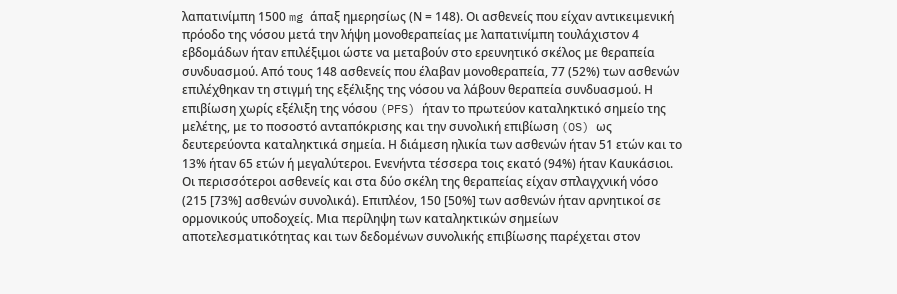λαπατινίμπη 1500 mg άπαξ ημερησίως (Ν = 148). Οι ασθενείς που είχαν αντικειμενική πρόοδο της νόσου μετά την λήψη μονοθεραπείας με λαπατινίμπη τουλάχιστον 4 εβδομάδων ήταν επιλέξιμοι ώστε να μεταβούν στο ερευνητικό σκέλος με θεραπεία συνδυασμού. Από τους 148 ασθενείς που έλαβαν μονοθεραπεία, 77 (52%) των ασθενών επιλέχθηκαν τη στιγμή της εξέλιξης της νόσου να λάβουν θεραπεία συνδυασμού. Η επιβίωση χωρίς εξέλιξη της νόσου (PFS) ήταν το πρωτεύον καταληκτικό σημείο της μελέτης, με το ποσοστό ανταπόκρισης και την συνολική επιβίωση (OS) ως δευτερεύοντα καταληκτικά σημεία. Η διάμεση ηλικία των ασθενών ήταν 51 ετών και το 13% ήταν 65 ετών ή μεγαλύτεροι. Ενενήντα τέσσερα τοις εκατό (94%) ήταν Καυκάσιοι. Οι περισσότεροι ασθενείς και στα δύο σκέλη της θεραπείας είχαν σπλαγχνική νόσο (215 [73%] ασθενών συνολικά). Επιπλέον, 150 [50%] των ασθενών ήταν αρνητικοί σε ορμονικούς υποδοχείς. Μια περίληψη των καταληκτικών σημείων αποτελεσματικότητας και των δεδομένων συνολικής επιβίωσης παρέχεται στον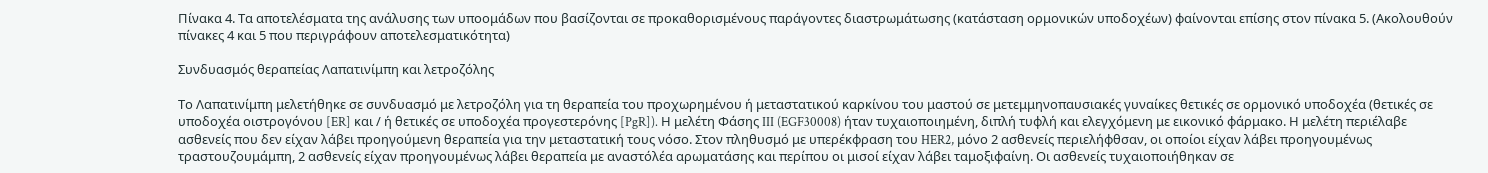Πίνακα 4. Τα αποτελέσματα της ανάλυσης των υποομάδων που βασίζονται σε προκαθορισμένους παράγοντες διαστρωμάτωσης (κατάσταση ορμονικών υποδοχέων) φαίνονται επίσης στον πίνακα 5. (Ακολουθούν πίνακες 4 και 5 που περιγράφουν αποτελεσματικότητα)

Συνδυασμός θεραπείας Λαπατινίμπη και λετροζόλης

Το Λαπατινίμπη μελετήθηκε σε συνδυασμό με λετροζόλη για τη θεραπεία του προχωρημένου ή μεταστατικού καρκίνου του μαστού σε μετεμμηνοπαυσιακές γυναίκες θετικές σε ορμονικό υποδοχέα (θετικές σε υποδοχέα οιστρογόνου [ER] και / ή θετικές σε υποδοχέα προγεστερόνης [PgR]). Η μελέτη Φάσης III (EGF30008) ήταν τυχαιοποιημένη, διπλή τυφλή και ελεγχόμενη με εικονικό φάρμακο. Η μελέτη περιέλαβε ασθενείς που δεν είχαν λάβει προηγούμενη θεραπεία για την μεταστατική τους νόσο. Στον πληθυσμό με υπερέκφραση του HER2, μόνο 2 ασθενείς περιελήφθσαν, οι οποίοι είχαν λάβει προηγουμένως τραστουζουμάμπη, 2 ασθενείς είχαν προηγουμένως λάβει θεραπεία με αναστόλέα αρωματάσης και περίπου οι μισοί είχαν λάβει ταμοξιφαίνη. Οι ασθενείς τυχαιοποιήθηκαν σε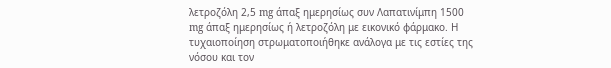λετροζόλη 2,5 mg άπαξ ημερησίως συν Λαπατινίμπη 1500 mg άπαξ ημερησίως ή λετροζόλη με εικονικό φάρμακο. Η τυχαιοποίηση στρωματοποιήθηκε ανάλογα με τις εστίες της νόσου και τον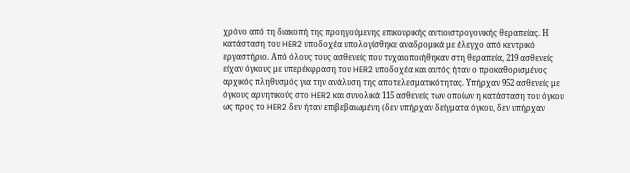χρόνο από τη διακοπή της προηγούμενης επικουρικής αντιοιστρογονικής θεραπείας. Η κατάσταση του HER2 υποδοχέα υπολογίσθηκε αναδρομικά με έλεγχο από κεντρικό εργαστήριο. Από όλους τους ασθενείς που τυχαιοποιήθηκαν στη θεραπεία, 219 ασθενείς είχαν όγκους με υπερέκφραση του HER2 υποδοχέα και αυτός ήταν ο προκαθορισμένος αρχικός πληθυσμός για την ανάλυση της αποτελεσματικότητας. Υπήρχαν 952 ασθενείς με όγκους αρνητικούς στο HER2 και συνολικά 115 ασθενείς των οποίων η κατάσταση του όγκου ως προς το HER2 δεν ήταν επιβεβαιωμένη (δεν υπήρχαν δείγματα όγκου, δεν υπήρχαν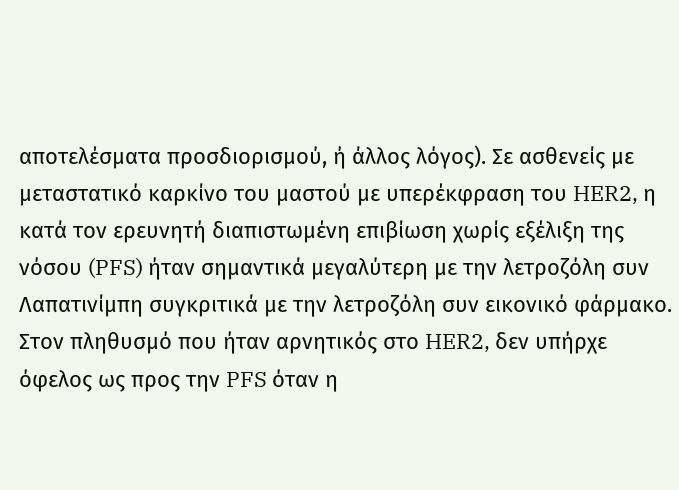αποτελέσματα προσδιορισμού, ή άλλος λόγος). Σε ασθενείς με μεταστατικό καρκίνο του μαστού με υπερέκφραση του HER2, η κατά τον ερευνητή διαπιστωμένη επιβίωση χωρίς εξέλιξη της νόσου (PFS) ήταν σημαντικά μεγαλύτερη με την λετροζόλη συν Λαπατινίμπη συγκριτικά με την λετροζόλη συν εικονικό φάρμακο. Στον πληθυσμό που ήταν αρνητικός στο HER2, δεν υπήρχε όφελος ως προς την PFS όταν η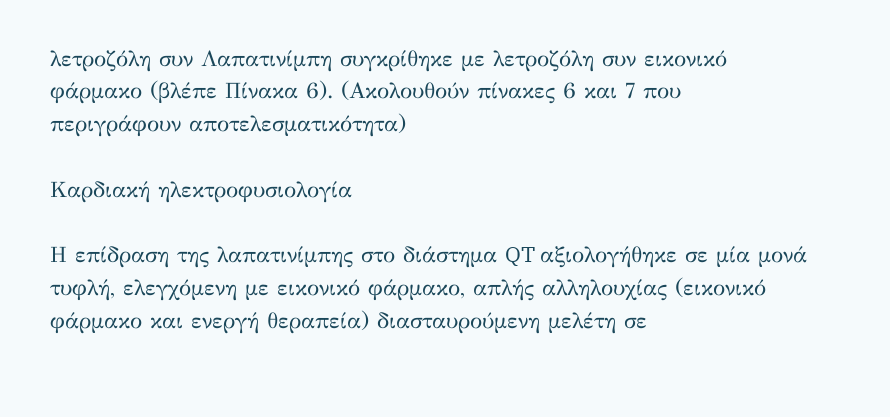λετροζόλη συν Λαπατινίμπη συγκρίθηκε με λετροζόλη συν εικονικό φάρμακο (βλέπε Πίνακα 6). (Ακολουθούν πίνακες 6 και 7 που περιγράφουν αποτελεσματικότητα)

Καρδιακή ηλεκτροφυσιολογία

Η επίδραση της λαπατινίμπης στο διάστημα QT αξιολογήθηκε σε μία μονά τυφλή, ελεγχόμενη με εικονικό φάρμακο, απλής αλληλουχίας (εικονικό φάρμακο και ενεργή θεραπεία) διασταυρούμενη μελέτη σε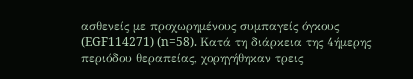ασθενείς με προχωρημένους συμπαγείς όγκους (EGF114271) (n=58). Κατά τη διάρκεια της 4ήμερης περιόδου θεραπείας, χορηγήθηκαν τρεις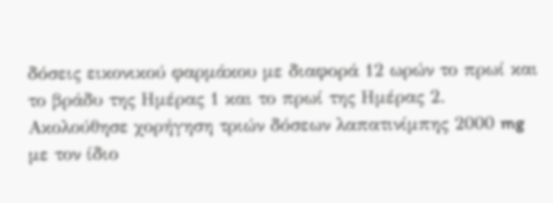δόσεις εικονικού φαρμάκου με διαφορά 12 ωρών το πρωί και το βράδυ της Ημέρας 1 και το πρωί της Ημέρας 2. Ακολούθησε χορήγηση τριών δόσεων λαπατινίμπης 2000 mg με τον ίδιο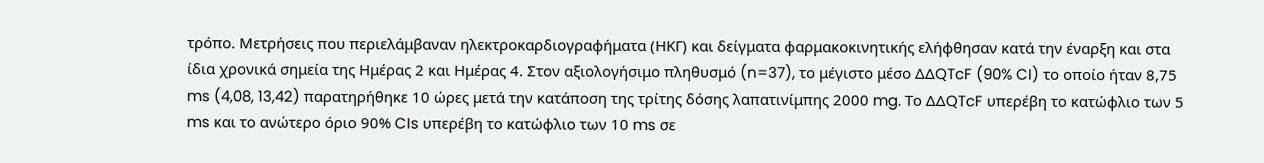τρόπο. Μετρήσεις που περιελάμβαναν ηλεκτροκαρδιογραφήματα (ΗΚΓ) και δείγματα φαρμακοκινητικής ελήφθησαν κατά την έναρξη και στα ίδια χρονικά σημεία της Ημέρας 2 και Ημέρας 4. Στον αξιολογήσιμο πληθυσμό (n=37), το μέγιστο μέσο ΔΔQTcF (90% CI) το οποίο ήταν 8,75 ms (4,08, 13,42) παρατηρήθηκε 10 ώρες μετά την κατάποση της τρίτης δόσης λαπατινίμπης 2000 mg. Το ΔΔQTcF υπερέβη το κατώφλιο των 5 ms και το ανώτερο όριο 90% CIs υπερέβη το κατώφλιο των 10 ms σε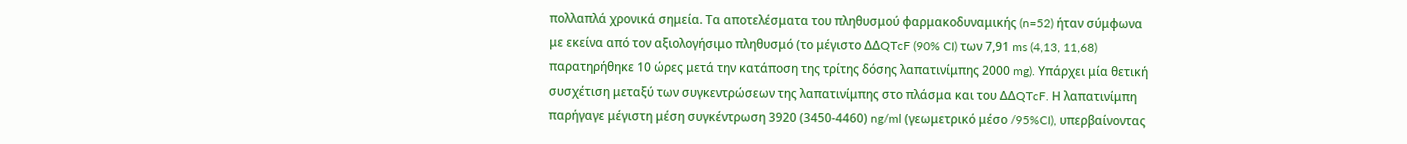πολλαπλά χρονικά σημεία. Τα αποτελέσματα του πληθυσμού φαρμακοδυναμικής (n=52) ήταν σύμφωνα με εκείνα από τον αξιολογήσιμο πληθυσμό (το μέγιστο ΔΔQTcF (90% CI) των 7,91 ms (4,13, 11,68) παρατηρήθηκε 10 ώρες μετά την κατάποση της τρίτης δόσης λαπατινίμπης 2000 mg). Υπάρχει μία θετική συσχέτιση μεταξύ των συγκεντρώσεων της λαπατινίμπης στο πλάσμα και του ΔΔQTcF. Η λαπατινίμπη παρήγαγε μέγιστη μέση συγκέντρωση 3920 (3450-4460) ng/ml (γεωμετρικό μέσο /95%CI), υπερβαίνοντας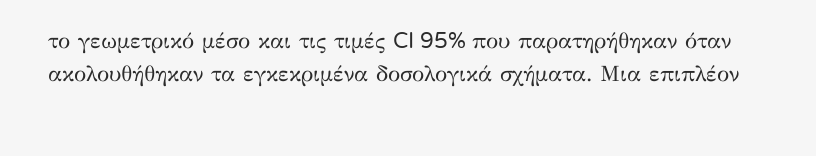το γεωμετρικό μέσο και τις τιμές CI 95% που παρατηρήθηκαν όταν ακολουθήθηκαν τα εγκεκριμένα δοσολογικά σχήματα. Μια επιπλέον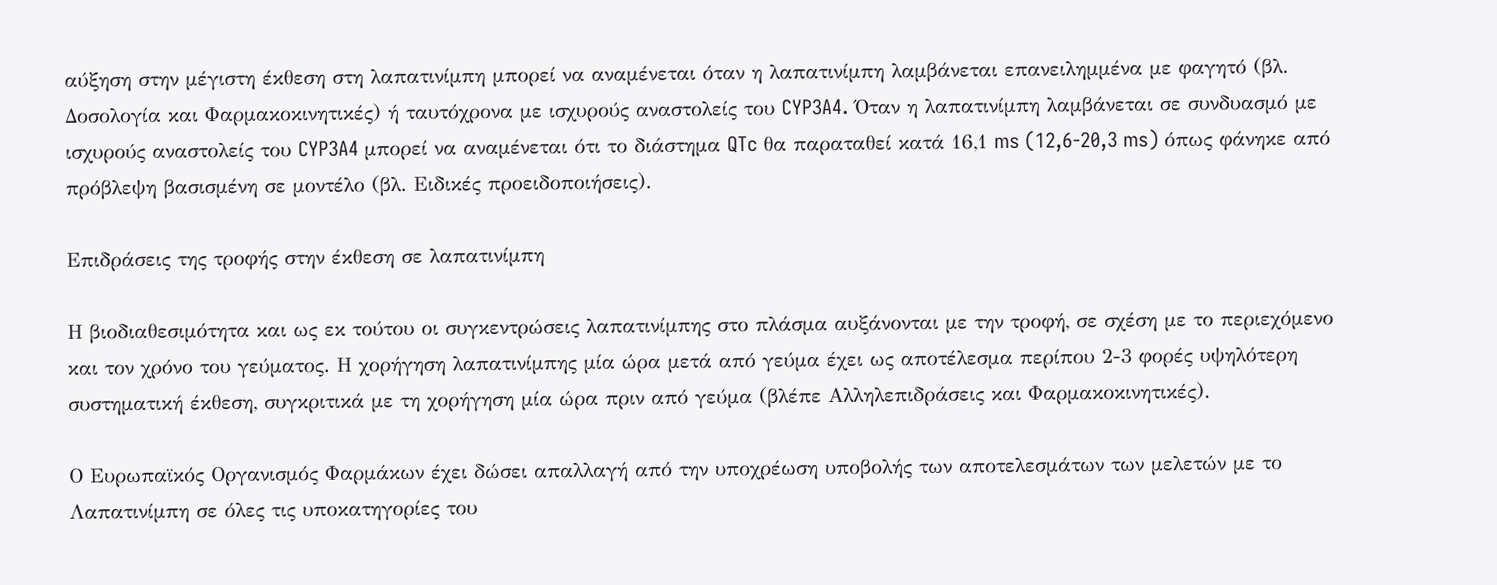αύξηση στην μέγιστη έκθεση στη λαπατινίμπη μπορεί να αναμένεται όταν η λαπατινίμπη λαμβάνεται επανειλημμένα με φαγητό (βλ. Δοσολογία και Φαρμακοκινητικές) ή ταυτόχρονα με ισχυρούς αναστολείς του CYP3A4. Όταν η λαπατινίμπη λαμβάνεται σε συνδυασμό με ισχυρούς αναστολείς του CYP3A4 μπορεί να αναμένεται ότι το διάστημα QTc θα παραταθεί κατά 16,1 ms (12,6-20,3 ms) όπως φάνηκε από πρόβλεψη βασισμένη σε μοντέλο (βλ. Ειδικές προειδοποιήσεις).

Επιδράσεις της τροφής στην έκθεση σε λαπατινίμπη

Η βιοδιαθεσιμότητα και ως εκ τούτου οι συγκεντρώσεις λαπατινίμπης στο πλάσμα αυξάνονται με την τροφή, σε σχέση με το περιεχόμενο και τον χρόνο του γεύματος. Η χορήγηση λαπατινίμπης μία ώρα μετά από γεύμα έχει ως αποτέλεσμα περίπου 2-3 φορές υψηλότερη συστηματική έκθεση, συγκριτικά με τη χορήγηση μία ώρα πριν από γεύμα (βλέπε Αλληλεπιδράσεις και Φαρμακοκινητικές).

Ο Ευρωπαϊκός Οργανισμός Φαρμάκων έχει δώσει απαλλαγή από την υποχρέωση υποβολής των αποτελεσμάτων των μελετών με το Λαπατινίμπη σε όλες τις υποκατηγορίες του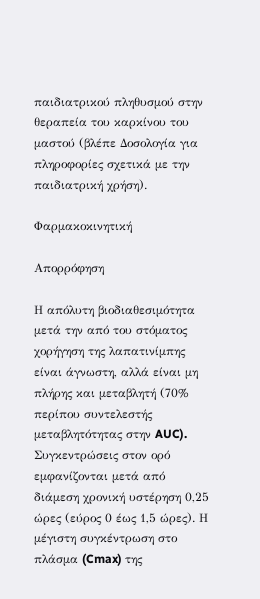παιδιατρικού πληθυσμού στην θεραπεία του καρκίνου του μαστού (βλέπε Δοσολογία για πληροφορίες σχετικά με την παιδιατρική χρήση).

Φαρμακοκινητική

Απορρόφηση

Η απόλυτη βιοδιαθεσιμότητα μετά την από του στόματος χορήγηση της λαπατινίμπης είναι άγνωστη, αλλά είναι μη πλήρης και μεταβλητή (70% περίπου συντελεστής μεταβλητότητας στην AUC). Συγκεντρώσεις στον ορό εμφανίζονται μετά από διάμεση χρονική υστέρηση 0,25 ώρες (εύρος 0 έως 1,5 ώρες). Η μέγιστη συγκέντρωση στο πλάσμα (Cmax) της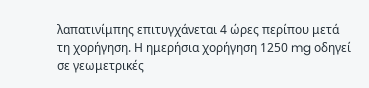λαπατινίμπης επιτυγχάνεται 4 ώρες περίπου μετά τη χορήγηση. Η ημερήσια χορήγηση 1250 mg οδηγεί σε γεωμετρικές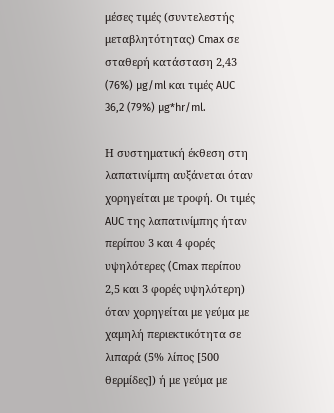μέσες τιμές (συντελεστής μεταβλητότητας) Cmax σε σταθερή κατάσταση 2,43 (76%) µg/ml και τιμές AUC 36,2 (79%) µg*hr/ml.

Η συστηματική έκθεση στη λαπατινίμπη αυξάνεται όταν χορηγείται με τροφή. Οι τιμές AUC της λαπατινίμπης ήταν περίπου 3 και 4 φορές υψηλότερες (Cmax περίπου 2,5 και 3 φορές υψηλότερη) όταν χορηγείται με γεύμα με χαμηλή περιεκτικότητα σε λιπαρά (5% λίπος [500 θερμίδες]) ή με γεύμα με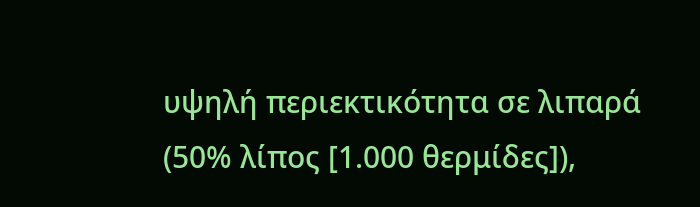υψηλή περιεκτικότητα σε λιπαρά (50% λίπος [1.000 θερμίδες]),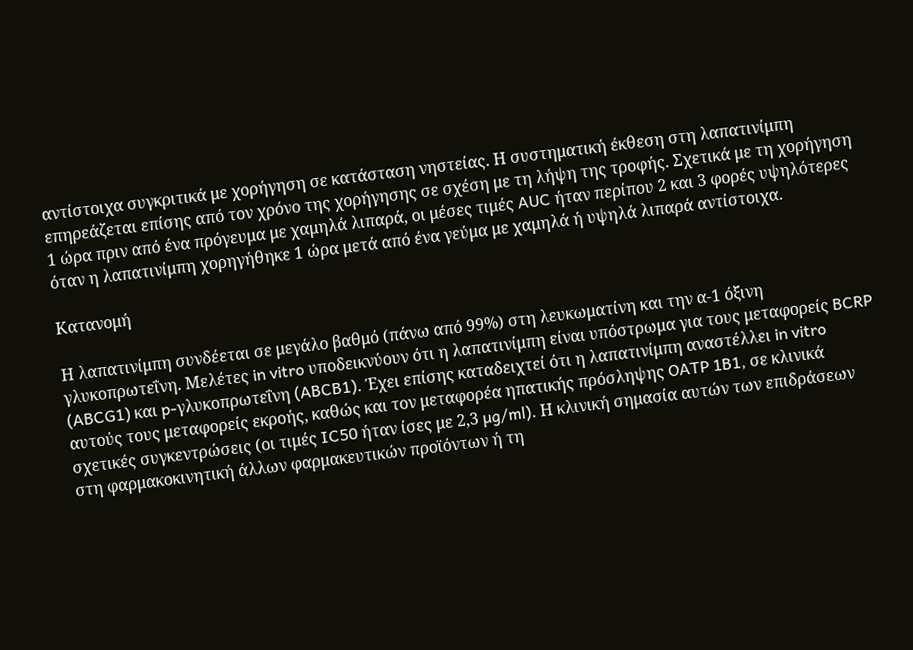αντίστοιχα συγκριτικά με χορήγηση σε κατάσταση νηστείας. Η συστηματική έκθεση στη λαπατινίμπη επηρεάζεται επίσης από τον χρόνο της χορήγησης σε σχέση με τη λήψη της τροφής. Σχετικά με τη χορήγηση 1 ώρα πριν από ένα πρόγευμα με χαμηλά λιπαρά, οι μέσες τιμές AUC ήταν περίπου 2 και 3 φορές υψηλότερες όταν η λαπατινίμπη χορηγήθηκε 1 ώρα μετά από ένα γεύμα με χαμηλά ή υψηλά λιπαρά αντίστοιχα.

Κατανομή

Η λαπατινίμπη συνδέεται σε μεγάλο βαθμό (πάνω από 99%) στη λευκωματίνη και την α-1 όξινη γλυκοπρωτεΐνη. Μελέτες in vitro υποδεικνύουν ότι η λαπατινίμπη είναι υπόστρωμα για τους μεταφορείς BCRP (ABCG1) και p-γλυκοπρωτεΐνη (ABCB1). Έχει επίσης καταδειχτεί ότι η λαπατινίμπη αναστέλλει in vitro αυτούς τους μεταφορείς εκροής, καθώς και τον μεταφορέα ηπατικής πρόσληψης OATP 1B1, σε κλινικά σχετικές συγκεντρώσεις (οι τιμές IC50 ήταν ίσες με 2,3 µg/ml). Η κλινική σημασία αυτών των επιδράσεων στη φαρμακοκινητική άλλων φαρμακευτικών προϊόντων ή τη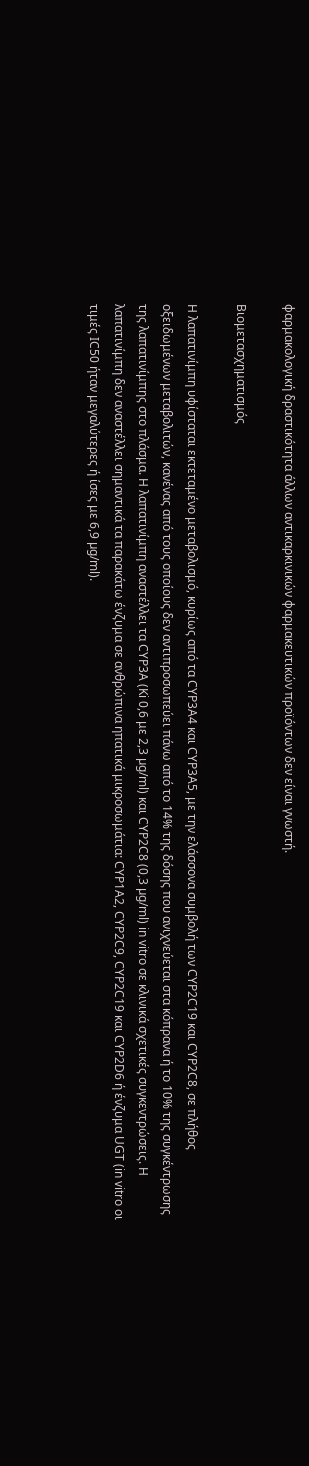φαρμακολογική δραστικότητα άλλων αντικαρκινικών φαρμακευτικών προϊόντων δεν είναι γνωστή.

Βιομετασχηματισμός

Η λαπατινίμπη υφίσταται εκτεταμένο μεταβολισμό, κυρίως από τα CYP3A4 και CYP3A5, με την ελάσσονα συμβολή των CYP2C19 και CYP2C8, σε πλήθος οξειδωμένων μεταβολιτών, κανένας από τους οποίους δεν αντιπροσωπεύει πάνω από το 14% της δόσης που ανιχνεύεται στα κόπρανα ή το 10% της συγκέντρωσης της λαπατινίμπης στο πλάσμα. Η λαπατινίμπη αναστέλλει τα CYP3A (Ki 0,6 με 2,3 µg/ml) και CYP2C8 (0,3 µg/ml) in vitro σε κλινικά σχετικές συγκεντρώσεις. Η λαπατινίμπη δεν αναστέλλει σημαντικά τα παρακάτω ένζυμα σε ανθρώπινα ηπατικά μικροσωμάτια: CYP1A2, CYP2C9, CYP2C19 και CYP2D6 ή ένζυμα UGT (in vitro οι τιμές IC50 ήταν μεγαλύτερες ή ίσες με 6,9 µg/ml).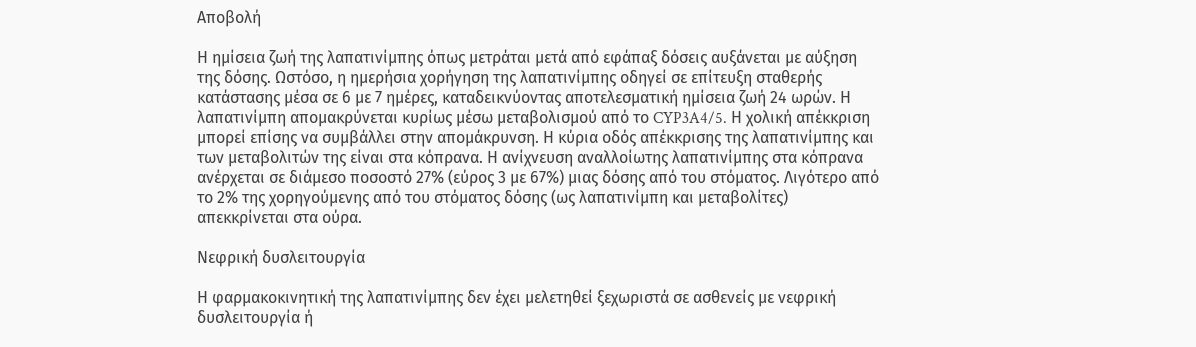Αποβολή

Η ημίσεια ζωή της λαπατινίμπης όπως μετράται μετά από εφάπαξ δόσεις αυξάνεται με αύξηση της δόσης. Ωστόσο, η ημερήσια χορήγηση της λαπατινίμπης οδηγεί σε επίτευξη σταθερής κατάστασης μέσα σε 6 με 7 ημέρες, καταδεικνύοντας αποτελεσματική ημίσεια ζωή 24 ωρών. Η λαπατινίμπη απομακρύνεται κυρίως μέσω μεταβολισμού από το CYP3A4/5. Η χολική απέκκριση μπορεί επίσης να συμβάλλει στην απομάκρυνση. Η κύρια οδός απέκκρισης της λαπατινίμπης και των μεταβολιτών της είναι στα κόπρανα. Η ανίχνευση αναλλοίωτης λαπατινίμπης στα κόπρανα ανέρχεται σε διάμεσο ποσοστό 27% (εύρος 3 με 67%) μιας δόσης από του στόματος. Λιγότερο από το 2% της χορηγούμενης από του στόματος δόσης (ως λαπατινίμπη και μεταβολίτες) απεκκρίνεται στα ούρα.

Νεφρική δυσλειτουργία

Η φαρμακοκινητική της λαπατινίμπης δεν έχει μελετηθεί ξεχωριστά σε ασθενείς με νεφρική δυσλειτουργία ή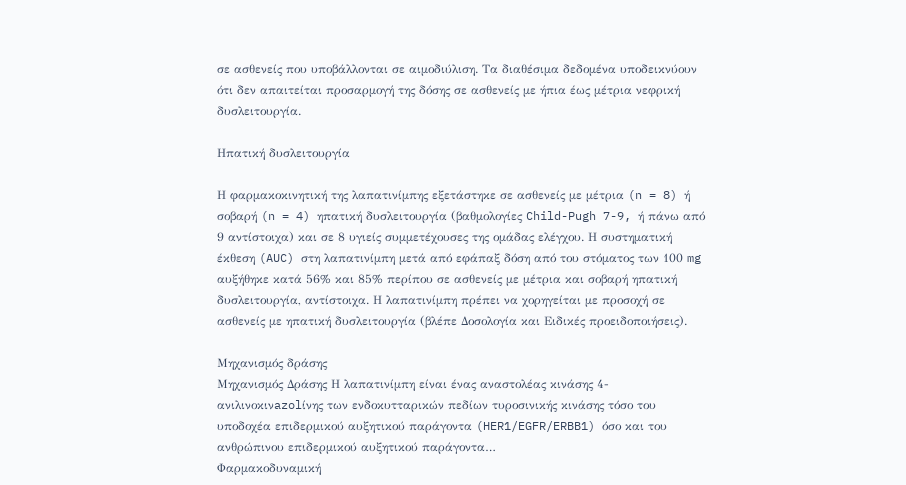σε ασθενείς που υποβάλλονται σε αιμοδιύλιση. Τα διαθέσιμα δεδομένα υποδεικνύουν ότι δεν απαιτείται προσαρμογή της δόσης σε ασθενείς με ήπια έως μέτρια νεφρική δυσλειτουργία.

Ηπατική δυσλειτουργία

Η φαρμακοκινητική της λαπατινίμπης εξετάστηκε σε ασθενείς με μέτρια (n = 8) ή σοβαρή (n = 4) ηπατική δυσλειτουργία (βαθμολογίες Child-Pugh 7-9, ή πάνω από 9 αντίστοιχα) και σε 8 υγιείς συμμετέχουσες της ομάδας ελέγχου. Η συστηματική έκθεση (AUC) στη λαπατινίμπη μετά από εφάπαξ δόση από του στόματος των 100 mg αυξήθηκε κατά 56% και 85% περίπου σε ασθενείς με μέτρια και σοβαρή ηπατική δυσλειτουργία, αντίστοιχα. Η λαπατινίμπη πρέπει να χορηγείται με προσοχή σε ασθενείς με ηπατική δυσλειτουργία (βλέπε Δοσολογία και Ειδικές προειδοποιήσεις).

Μηχανισμός δράσης
Μηχανισμός Δράσης Η λαπατινίμπη είναι ένας αναστολέας κινάσης 4-ανιλινοκινazolίνης των ενδοκυτταρικών πεδίων τυροσινικής κινάσης τόσο του υποδοχέα επιδερμικού αυξητικού παράγοντα (HER1/EGFR/ERBB1) όσο και του ανθρώπινου επιδερμικού αυξητικού παράγοντα…
Φαρμακοδυναμική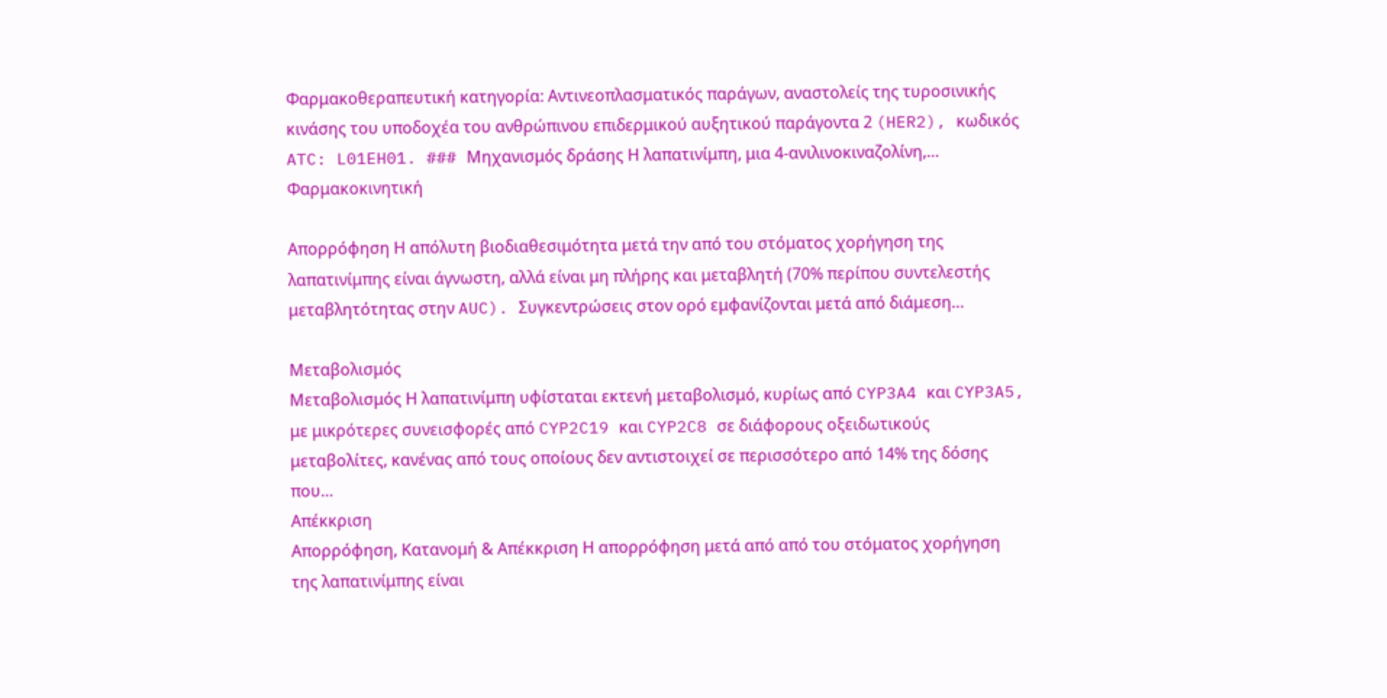Φαρμακοθεραπευτική κατηγορία: Αντινεοπλασματικός παράγων, αναστολείς της τυροσινικής κινάσης του υποδοχέα του ανθρώπινου επιδερμικού αυξητικού παράγοντα 2 (HER2), κωδικός ATC: L01EH01. ### Μηχανισμός δράσης Η λαπατινίμπη, μια 4-ανιλινοκιναζολίνη,…
Φαρμακοκινητική

Απορρόφηση Η απόλυτη βιοδιαθεσιμότητα μετά την από του στόματος χορήγηση της λαπατινίμπης είναι άγνωστη, αλλά είναι μη πλήρης και μεταβλητή (70% περίπου συντελεστής μεταβλητότητας στην AUC). Συγκεντρώσεις στον ορό εμφανίζονται μετά από διάμεση…

Μεταβολισμός
Μεταβολισμός Η λαπατινίμπη υφίσταται εκτενή μεταβολισμό, κυρίως από CYP3A4 και CYP3A5, με μικρότερες συνεισφορές από CYP2C19 και CYP2C8 σε διάφορους οξειδωτικούς μεταβολίτες, κανένας από τους οποίους δεν αντιστοιχεί σε περισσότερο από 14% της δόσης που…
Απέκκριση
Απορρόφηση, Κατανομή & Απέκκριση Η απορρόφηση μετά από από του στόματος χορήγηση της λαπατινίμπης είναι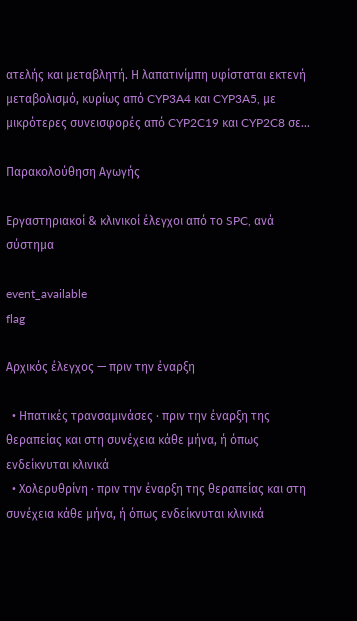ατελής και μεταβλητή. Η λαπατινίμπη υφίσταται εκτενή μεταβολισμό, κυρίως από CYP3A4 και CYP3A5, με μικρότερες συνεισφορές από CYP2C19 και CYP2C8 σε…

Παρακολούθηση Αγωγής

Εργαστηριακοί & κλινικοί έλεγχοι από το SPC, ανά σύστημα

event_available
flag

Αρχικός έλεγχος — πριν την έναρξη

  • Ηπατικές τρανσαμινάσες · πριν την έναρξη της θεραπείας και στη συνέχεια κάθε μήνα, ή όπως ενδείκνυται κλινικά
  • Χολερυθρίνη · πριν την έναρξη της θεραπείας και στη συνέχεια κάθε μήνα, ή όπως ενδείκνυται κλινικά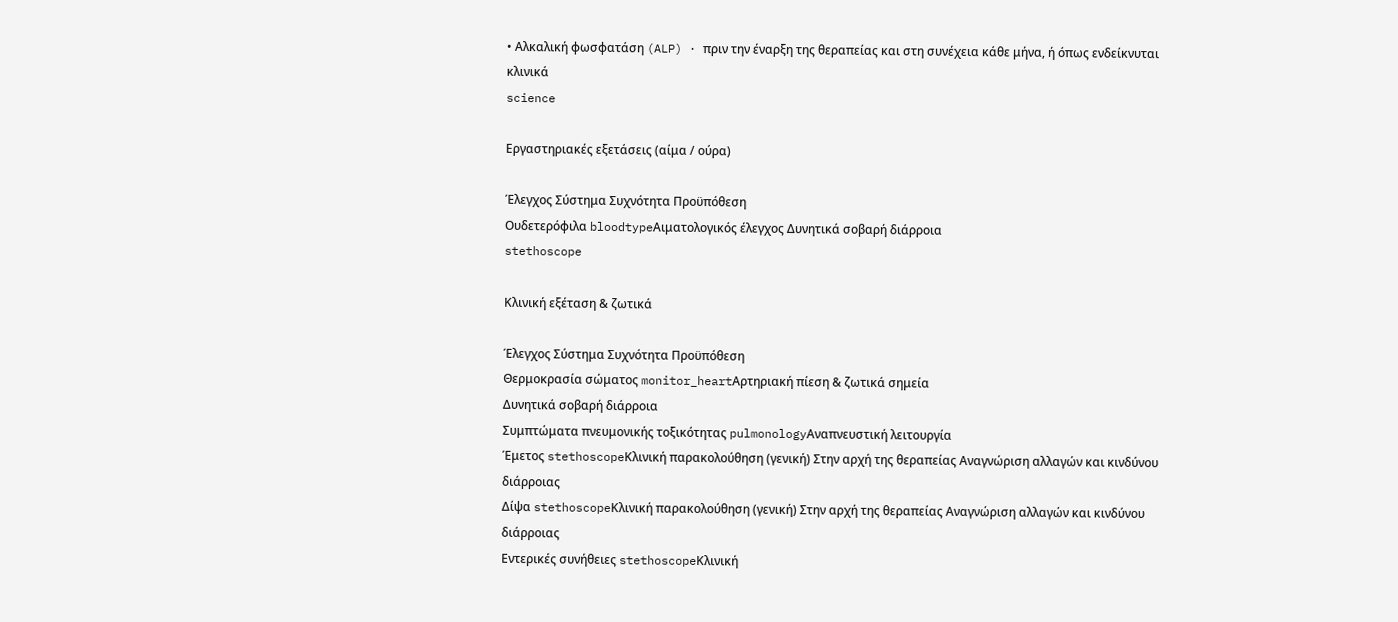• Αλκαλική φωσφατάση (ALP) · πριν την έναρξη της θεραπείας και στη συνέχεια κάθε μήνα, ή όπως ενδείκνυται κλινικά
science

Εργαστηριακές εξετάσεις (αίμα / ούρα)

Έλεγχος Σύστημα Συχνότητα Προϋπόθεση
Ουδετερόφιλα bloodtypeΑιματολογικός έλεγχος Δυνητικά σοβαρή διάρροια
stethoscope

Κλινική εξέταση & ζωτικά

Έλεγχος Σύστημα Συχνότητα Προϋπόθεση
Θερμοκρασία σώματος monitor_heartΑρτηριακή πίεση & ζωτικά σημεία
Δυνητικά σοβαρή διάρροια
Συμπτώματα πνευμονικής τοξικότητας pulmonologyΑναπνευστική λειτουργία
Έμετος stethoscopeΚλινική παρακολούθηση (γενική) Στην αρχή της θεραπείας Αναγνώριση αλλαγών και κινδύνου διάρροιας
Δίψα stethoscopeΚλινική παρακολούθηση (γενική) Στην αρχή της θεραπείας Αναγνώριση αλλαγών και κινδύνου διάρροιας
Εντερικές συνήθειες stethoscopeΚλινική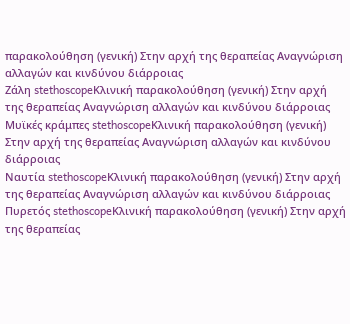παρακολούθηση (γενική) Στην αρχή της θεραπείας Αναγνώριση αλλαγών και κινδύνου διάρροιας
Ζάλη stethoscopeΚλινική παρακολούθηση (γενική) Στην αρχή της θεραπείας Αναγνώριση αλλαγών και κινδύνου διάρροιας
Μυϊκές κράμπες stethoscopeΚλινική παρακολούθηση (γενική) Στην αρχή της θεραπείας Αναγνώριση αλλαγών και κινδύνου διάρροιας
Ναυτία stethoscopeΚλινική παρακολούθηση (γενική) Στην αρχή της θεραπείας Αναγνώριση αλλαγών και κινδύνου διάρροιας
Πυρετός stethoscopeΚλινική παρακολούθηση (γενική) Στην αρχή της θεραπείας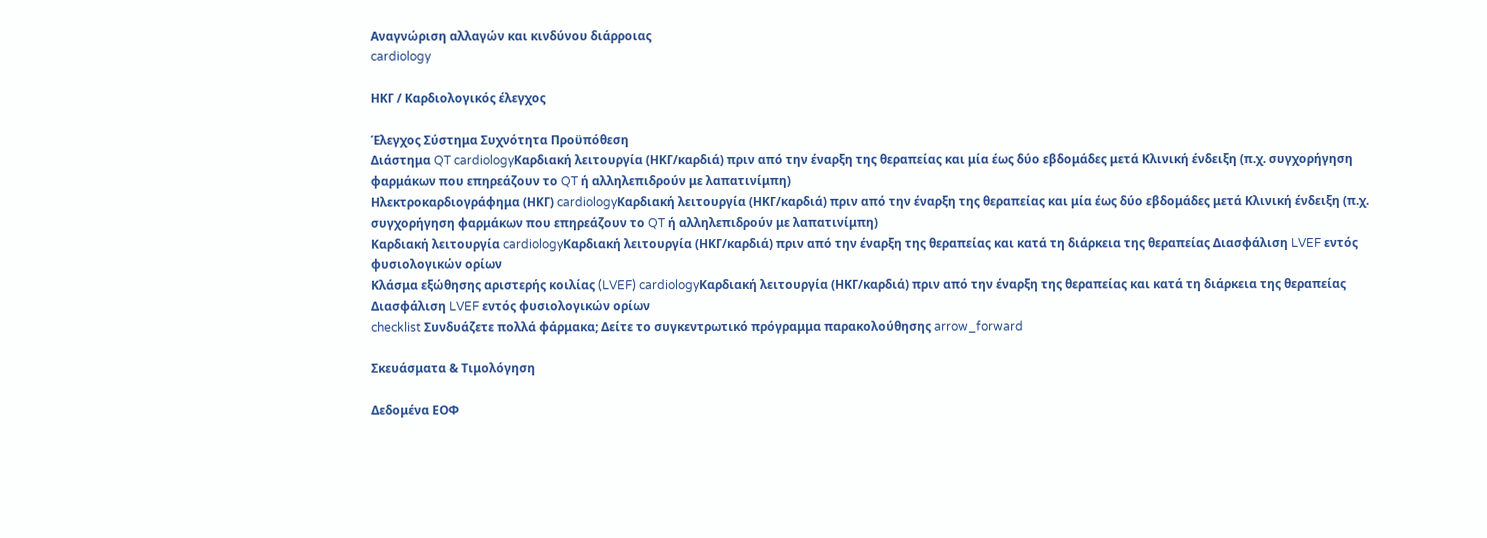Αναγνώριση αλλαγών και κινδύνου διάρροιας
cardiology

ΗΚΓ / Καρδιολογικός έλεγχος

Έλεγχος Σύστημα Συχνότητα Προϋπόθεση
Διάστημα QT cardiologyΚαρδιακή λειτουργία (ΗΚΓ/καρδιά) πριν από την έναρξη της θεραπείας και μία έως δύο εβδομάδες μετά Κλινική ένδειξη (π.χ. συγχορήγηση φαρμάκων που επηρεάζουν το QT ή αλληλεπιδρούν με λαπατινίμπη)
Ηλεκτροκαρδιογράφημα (ΗΚΓ) cardiologyΚαρδιακή λειτουργία (ΗΚΓ/καρδιά) πριν από την έναρξη της θεραπείας και μία έως δύο εβδομάδες μετά Κλινική ένδειξη (π.χ. συγχορήγηση φαρμάκων που επηρεάζουν το QT ή αλληλεπιδρούν με λαπατινίμπη)
Καρδιακή λειτουργία cardiologyΚαρδιακή λειτουργία (ΗΚΓ/καρδιά) πριν από την έναρξη της θεραπείας και κατά τη διάρκεια της θεραπείας Διασφάλιση LVEF εντός φυσιολογικών ορίων
Κλάσμα εξώθησης αριστερής κοιλίας (LVEF) cardiologyΚαρδιακή λειτουργία (ΗΚΓ/καρδιά) πριν από την έναρξη της θεραπείας και κατά τη διάρκεια της θεραπείας Διασφάλιση LVEF εντός φυσιολογικών ορίων
checklist Συνδυάζετε πολλά φάρμακα; Δείτε το συγκεντρωτικό πρόγραμμα παρακολούθησης arrow_forward

Σκευάσματα & Τιμολόγηση

Δεδομένα ΕΟΦ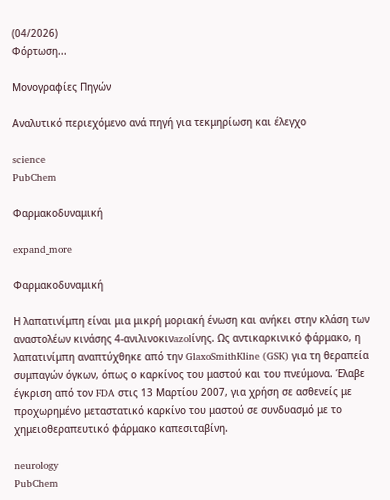(04/2026)
Φόρτωση...

Μονογραφίες Πηγών

Αναλυτικό περιεχόμενο ανά πηγή για τεκμηρίωση και έλεγχο

science
PubChem

Φαρμακοδυναμική

expand_more

Φαρμακοδυναμική

Η λαπατινίμπη είναι μια μικρή μοριακή ένωση και ανήκει στην κλάση των αναστολέων κινάσης 4-ανιλινοκινazolίνης. Ως αντικαρκινικό φάρμακο, η λαπατινίμπη αναπτύχθηκε από την GlaxoSmithKline (GSK) για τη θεραπεία συμπαγών όγκων, όπως ο καρκίνος του μαστού και του πνεύμονα. Έλαβε έγκριση από τον FDA στις 13 Μαρτίου 2007, για χρήση σε ασθενείς με προχωρημένο μεταστατικό καρκίνο του μαστού σε συνδυασμό με το χημειοθεραπευτικό φάρμακο καπεσιταβίνη.

neurology
PubChem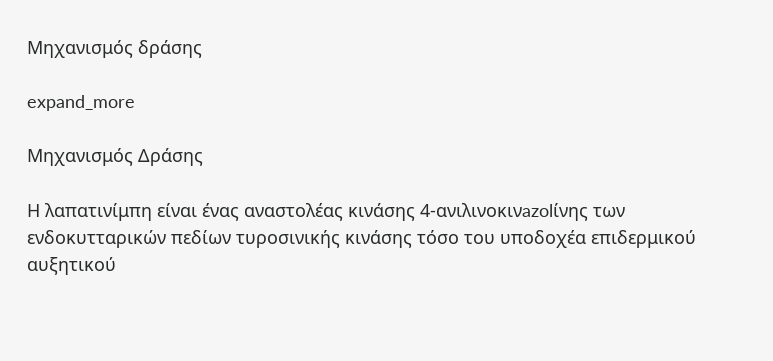Μηχανισμός δράσης

expand_more

Μηχανισμός Δράσης

Η λαπατινίμπη είναι ένας αναστολέας κινάσης 4-ανιλινοκινazolίνης των ενδοκυτταρικών πεδίων τυροσινικής κινάσης τόσο του υποδοχέα επιδερμικού αυξητικού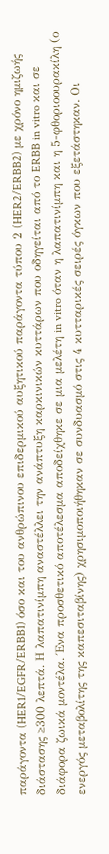παράγοντα (HER1/EGFR/ERBB1) όσο και του ανθρώπινου επιδερμικού αυξητικού παράγοντα τύπου 2 (HER2/ERBB2) με χρόνο ημιζωής διάστασης ≥300 λεπτά. Η λαπατινίμπη αναστέλλει την ανάπτυξη καρκινικών κυττάρων που οδηγείται από το ERBB in vitro και σε διάφορα ζωικά μοντέλα. Ένα προσθετικό αποτέλεσμα αποδείχθηκε σε μια μελέτη in vitro όταν η λαπατινίμπη και η 5-φθοριοουρακίλη (ο ενεργός μεταβολίτης της καπεσιταβίνης) χρησιμοποιήθηκαν σε συνδυασμό στις 4 κυτταρικές σειρές όγκων που εξετάστηκαν. Οι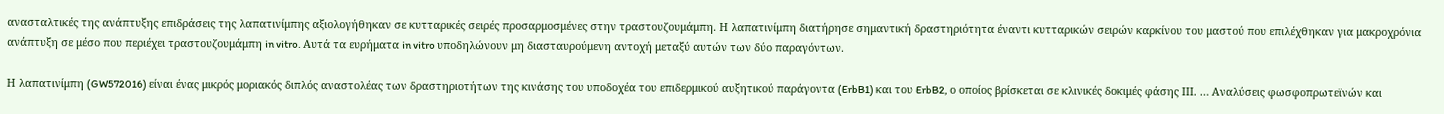ανασταλτικές της ανάπτυξης επιδράσεις της λαπατινίμπης αξιολογήθηκαν σε κυτταρικές σειρές προσαρμοσμένες στην τραστουζουμάμπη. Η λαπατινίμπη διατήρησε σημαντική δραστηριότητα έναντι κυτταρικών σειρών καρκίνου του μαστού που επιλέχθηκαν για μακροχρόνια ανάπτυξη σε μέσο που περιέχει τραστουζουμάμπη in vitro. Αυτά τα ευρήματα in vitro υποδηλώνουν μη διασταυρούμενη αντοχή μεταξύ αυτών των δύο παραγόντων.

Η λαπατινίμπη (GW572016) είναι ένας μικρός μοριακός διπλός αναστολέας των δραστηριοτήτων της κινάσης του υποδοχέα του επιδερμικού αυξητικού παράγοντα (ErbB1) και του ErbB2, ο οποίος βρίσκεται σε κλινικές δοκιμές φάσης ΙΙΙ. … Αναλύσεις φωσφοπρωτεϊνών και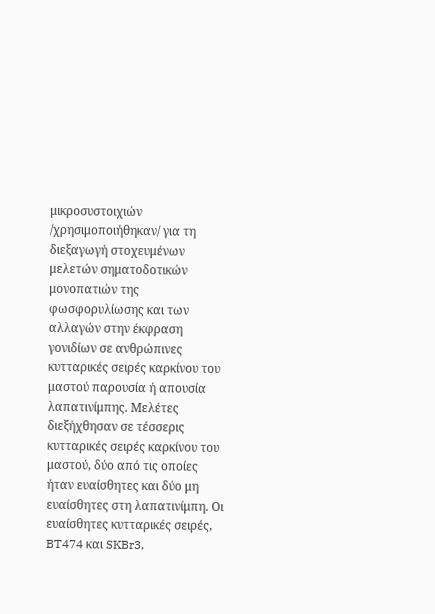μικροσυστοιχιών /χρησιμοποιήθηκαν/ για τη διεξαγωγή στοχευμένων μελετών σηματοδοτικών μονοπατιών της φωσφορυλίωσης και των αλλαγών στην έκφραση γονιδίων σε ανθρώπινες κυτταρικές σειρές καρκίνου του μαστού παρουσία ή απουσία λαπατινίμπης. Μελέτες διεξήχθησαν σε τέσσερις κυτταρικές σειρές καρκίνου του μαστού, δύο από τις οποίες ήταν ευαίσθητες και δύο μη ευαίσθητες στη λαπατινίμπη. Οι ευαίσθητες κυτταρικές σειρές, BT474 και SKBr3,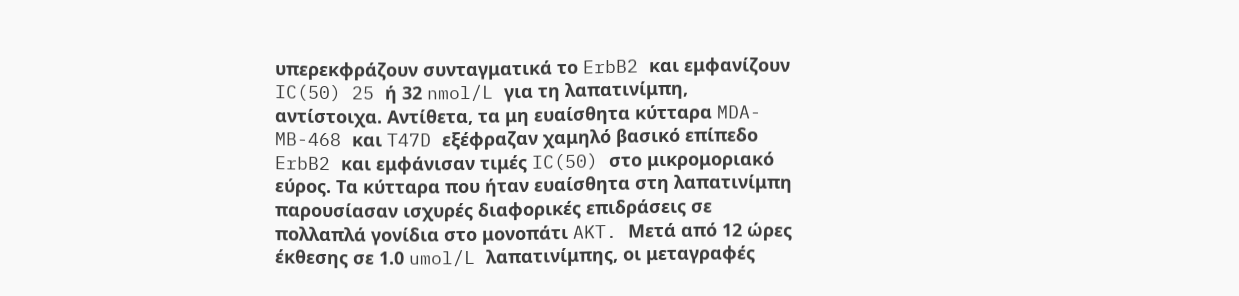υπερεκφράζουν συνταγματικά το ErbB2 και εμφανίζουν IC(50) 25 ή 32 nmol/L για τη λαπατινίμπη, αντίστοιχα. Αντίθετα, τα μη ευαίσθητα κύτταρα MDA-MB-468 και T47D εξέφραζαν χαμηλό βασικό επίπεδο ErbB2 και εμφάνισαν τιμές IC(50) στο μικρομοριακό εύρος. Τα κύτταρα που ήταν ευαίσθητα στη λαπατινίμπη παρουσίασαν ισχυρές διαφορικές επιδράσεις σε πολλαπλά γονίδια στο μονοπάτι AKT. Μετά από 12 ώρες έκθεσης σε 1.0 umol/L λαπατινίμπης, οι μεταγραφές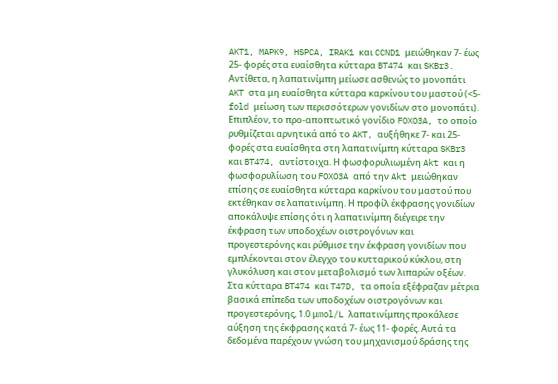AKT1, MAPK9, HSPCA, IRAK1 και CCND1 μειώθηκαν 7- έως 25- φορές στα ευαίσθητα κύτταρα BT474 και SKBr3. Αντίθετα, η λαπατινίμπη μείωσε ασθενώς το μονοπάτι AKT στα μη ευαίσθητα κύτταρα καρκίνου του μαστού (<5-fold μείωση των περισσότερων γονιδίων στο μονοπάτι). Επιπλέον, το προ-αποπτωτικό γονίδιο FOXO3A, το οποίο ρυθμίζεται αρνητικά από το AKT, αυξήθηκε 7- και 25- φορές στα ευαίσθητα στη λαπατινίμπη κύτταρα SKBr3 και BT474, αντίστοιχα. Η φωσφορυλιωμένη Akt και η φωσφορυλίωση του FOXO3A από την Akt μειώθηκαν επίσης σε ευαίσθητα κύτταρα καρκίνου του μαστού που εκτέθηκαν σε λαπατινίμπη. Η προφίλ έκφρασης γονιδίων αποκάλυψε επίσης ότι η λαπατινίμπη διέγειρε την έκφραση των υποδοχέων οιστρογόνων και προγεστερόνης και ρύθμισε την έκφραση γονιδίων που εμπλέκονται στον έλεγχο του κυτταρικού κύκλου, στη γλυκόλυση και στον μεταβολισμό των λιπαρών οξέων. Στα κύτταρα BT474 και T47D, τα οποία εξέφραζαν μέτρια βασικά επίπεδα των υποδοχέων οιστρογόνων και προγεστερόνης, 1.0 μmol/L λαπατινίμπης προκάλεσε αύξηση της έκφρασης κατά 7- έως 11- φορές. Αυτά τα δεδομένα παρέχουν γνώση του μηχανισμού δράσης της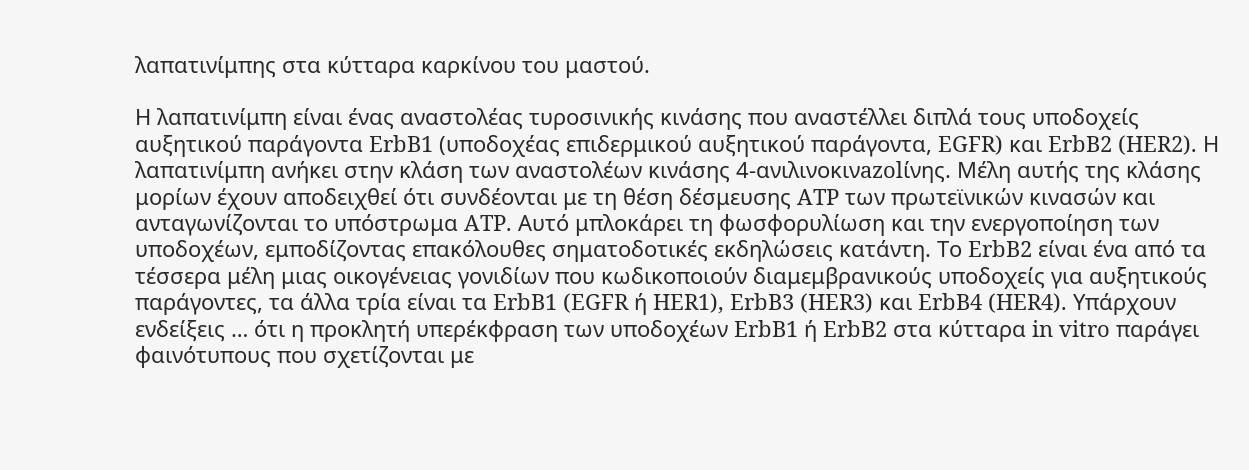λαπατινίμπης στα κύτταρα καρκίνου του μαστού.

Η λαπατινίμπη είναι ένας αναστολέας τυροσινικής κινάσης που αναστέλλει διπλά τους υποδοχείς αυξητικού παράγοντα ErbB1 (υποδοχέας επιδερμικού αυξητικού παράγοντα, EGFR) και ErbB2 (HER2). Η λαπατινίμπη ανήκει στην κλάση των αναστολέων κινάσης 4-ανιλινοκινazolίνης. Μέλη αυτής της κλάσης μορίων έχουν αποδειχθεί ότι συνδέονται με τη θέση δέσμευσης ATP των πρωτεϊνικών κινασών και ανταγωνίζονται το υπόστρωμα ATP. Αυτό μπλοκάρει τη φωσφορυλίωση και την ενεργοποίηση των υποδοχέων, εμποδίζοντας επακόλουθες σηματοδοτικές εκδηλώσεις κατάντη. Το ErbB2 είναι ένα από τα τέσσερα μέλη μιας οικογένειας γονιδίων που κωδικοποιούν διαμεμβρανικούς υποδοχείς για αυξητικούς παράγοντες, τα άλλα τρία είναι τα ErbB1 (EGFR ή HER1), ErbB3 (HER3) και ErbB4 (HER4). Υπάρχουν ενδείξεις … ότι η προκλητή υπερέκφραση των υποδοχέων ErbB1 ή ErbB2 στα κύτταρα in vitro παράγει φαινότυπους που σχετίζονται με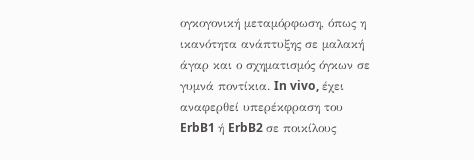ογκογονική μεταμόρφωση, όπως η ικανότητα ανάπτυξης σε μαλακή άγαρ και ο σχηματισμός όγκων σε γυμνά ποντίκια. In vivo, έχει αναφερθεί υπερέκφραση του ErbB1 ή ErbB2 σε ποικίλους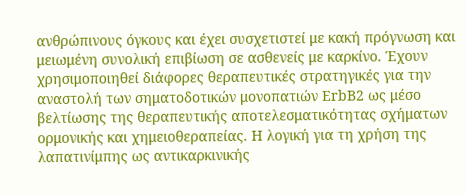ανθρώπινους όγκους και έχει συσχετιστεί με κακή πρόγνωση και μειωμένη συνολική επιβίωση σε ασθενείς με καρκίνο. Έχουν χρησιμοποιηθεί διάφορες θεραπευτικές στρατηγικές για την αναστολή των σηματοδοτικών μονοπατιών ErbB2 ως μέσο βελτίωσης της θεραπευτικής αποτελεσματικότητας σχήματων ορμονικής και χημειοθεραπείας. Η λογική για τη χρήση της λαπατινίμπης ως αντικαρκινικής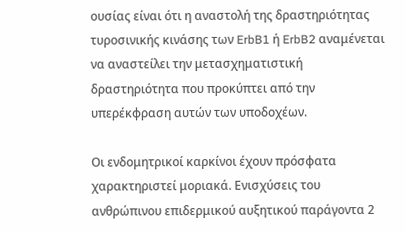ουσίας είναι ότι η αναστολή της δραστηριότητας τυροσινικής κινάσης των ErbB1 ή ErbB2 αναμένεται να αναστείλει την μετασχηματιστική δραστηριότητα που προκύπτει από την υπερέκφραση αυτών των υποδοχέων.

Οι ενδομητρικοί καρκίνοι έχουν πρόσφατα χαρακτηριστεί μοριακά. Ενισχύσεις του ανθρώπινου επιδερμικού αυξητικού παράγοντα 2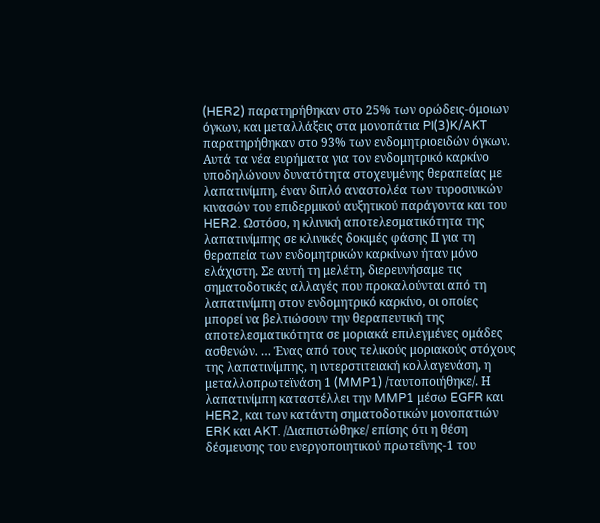(HER2) παρατηρήθηκαν στο 25% των ορώδεις-όμοιων όγκων, και μεταλλάξεις στα μονοπάτια PI(3)K/AKT παρατηρήθηκαν στο 93% των ενδομητριοειδών όγκων. Αυτά τα νέα ευρήματα για τον ενδομητρικό καρκίνο υποδηλώνουν δυνατότητα στοχευμένης θεραπείας με λαπατινίμπη, έναν διπλό αναστολέα των τυροσινικών κινασών του επιδερμικού αυξητικού παράγοντα και του HER2. Ωστόσο, η κλινική αποτελεσματικότητα της λαπατινίμπης σε κλινικές δοκιμές φάσης ΙΙ για τη θεραπεία των ενδομητρικών καρκίνων ήταν μόνο ελάχιστη. Σε αυτή τη μελέτη, διερευνήσαμε τις σηματοδοτικές αλλαγές που προκαλούνται από τη λαπατινίμπη στον ενδομητρικό καρκίνο, οι οποίες μπορεί να βελτιώσουν την θεραπευτική της αποτελεσματικότητα σε μοριακά επιλεγμένες ομάδες ασθενών. … Ένας από τους τελικούς μοριακούς στόχους της λαπατινίμπης, η ιντερστιτειακή κολλαγενάση, η μεταλλοπρωτεϊνάση 1 (MMP1) /ταυτοποιήθηκε/. Η λαπατινίμπη καταστέλλει την MMP1 μέσω EGFR και HER2, και των κατάντη σηματοδοτικών μονοπατιών ERK και AKT. /Διαπιστώθηκε/ επίσης ότι η θέση δέσμευσης του ενεργοποιητικού πρωτεΐνης-1 του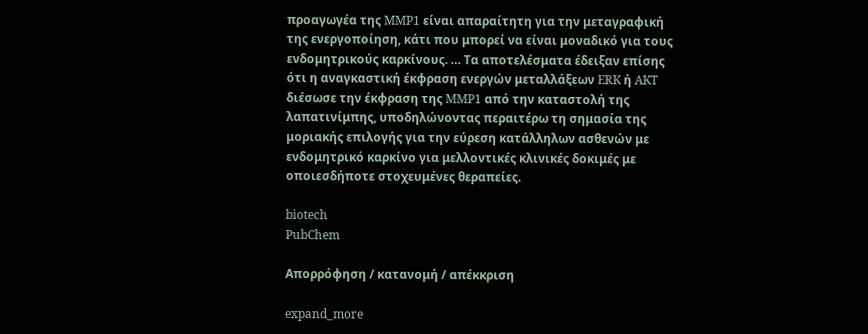προαγωγέα της MMP1 είναι απαραίτητη για την μεταγραφική της ενεργοποίηση, κάτι που μπορεί να είναι μοναδικό για τους ενδομητρικούς καρκίνους. … Τα αποτελέσματα έδειξαν επίσης ότι η αναγκαστική έκφραση ενεργών μεταλλάξεων ERK ή AKT διέσωσε την έκφραση της MMP1 από την καταστολή της λαπατινίμπης, υποδηλώνοντας περαιτέρω τη σημασία της μοριακής επιλογής για την εύρεση κατάλληλων ασθενών με ενδομητρικό καρκίνο για μελλοντικές κλινικές δοκιμές με οποιεσδήποτε στοχευμένες θεραπείες.

biotech
PubChem

Απορρόφηση / κατανομή / απέκκριση

expand_more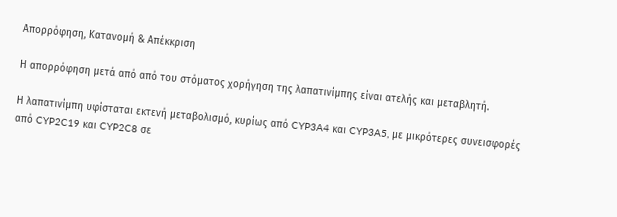Απορρόφηση, Κατανομή & Απέκκριση

Η απορρόφηση μετά από από του στόματος χορήγηση της λαπατινίμπης είναι ατελής και μεταβλητή.

Η λαπατινίμπη υφίσταται εκτενή μεταβολισμό, κυρίως από CYP3A4 και CYP3A5, με μικρότερες συνεισφορές από CYP2C19 και CYP2C8 σε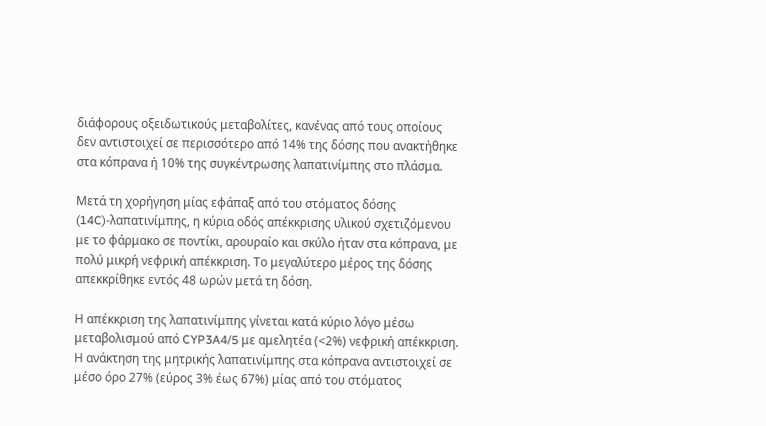διάφορους οξειδωτικούς μεταβολίτες, κανένας από τους οποίους δεν αντιστοιχεί σε περισσότερο από 14% της δόσης που ανακτήθηκε στα κόπρανα ή 10% της συγκέντρωσης λαπατινίμπης στο πλάσμα.

Μετά τη χορήγηση μίας εφάπαξ από του στόματος δόσης (14C)-λαπατινίμπης, η κύρια οδός απέκκρισης υλικού σχετιζόμενου με το φάρμακο σε ποντίκι, αρουραίο και σκύλο ήταν στα κόπρανα, με πολύ μικρή νεφρική απέκκριση. Το μεγαλύτερο μέρος της δόσης απεκκρίθηκε εντός 48 ωρών μετά τη δόση.

Η απέκκριση της λαπατινίμπης γίνεται κατά κύριο λόγο μέσω μεταβολισμού από CYP3A4/5 με αμελητέα (<2%) νεφρική απέκκριση. Η ανάκτηση της μητρικής λαπατινίμπης στα κόπρανα αντιστοιχεί σε μέσο όρο 27% (εύρος 3% έως 67%) μίας από του στόματος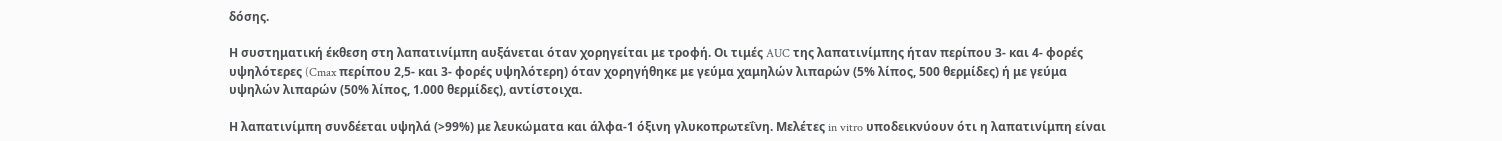δόσης.

Η συστηματική έκθεση στη λαπατινίμπη αυξάνεται όταν χορηγείται με τροφή. Οι τιμές AUC της λαπατινίμπης ήταν περίπου 3- και 4- φορές υψηλότερες (Cmax περίπου 2,5- και 3- φορές υψηλότερη) όταν χορηγήθηκε με γεύμα χαμηλών λιπαρών (5% λίπος, 500 θερμίδες) ή με γεύμα υψηλών λιπαρών (50% λίπος, 1.000 θερμίδες), αντίστοιχα.

Η λαπατινίμπη συνδέεται υψηλά (>99%) με λευκώματα και άλφα-1 όξινη γλυκοπρωτεΐνη. Μελέτες in vitro υποδεικνύουν ότι η λαπατινίμπη είναι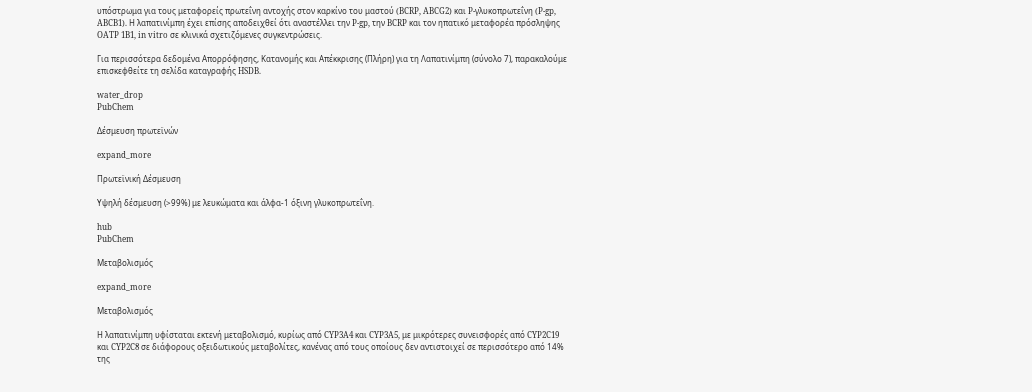υπόστρωμα για τους μεταφορείς πρωτεΐνη αντοχής στον καρκίνο του μαστού (BCRP, ABCG2) και P-γλυκοπρωτεΐνη (P-gp, ABCB1). Η λαπατινίμπη έχει επίσης αποδειχθεί ότι αναστέλλει την P-gp, την BCRP και τον ηπατικό μεταφορέα πρόσληψης OATP 1B1, in vitro σε κλινικά σχετιζόμενες συγκεντρώσεις.

Για περισσότερα δεδομένα Απορρόφησης, Κατανομής και Απέκκρισης (Πλήρη) για τη Λαπατινίμπη (σύνολο 7), παρακαλούμε επισκεφθείτε τη σελίδα καταγραφής HSDB.

water_drop
PubChem

Δέσμευση πρωτεϊνών

expand_more

Πρωτεϊνική Δέσμευση

Υψηλή δέσμευση (>99%) με λευκώματα και άλφα-1 όξινη γλυκοπρωτεΐνη.

hub
PubChem

Μεταβολισμός

expand_more

Μεταβολισμός

Η λαπατινίμπη υφίσταται εκτενή μεταβολισμό, κυρίως από CYP3A4 και CYP3A5, με μικρότερες συνεισφορές από CYP2C19 και CYP2C8 σε διάφορους οξειδωτικούς μεταβολίτες, κανένας από τους οποίους δεν αντιστοιχεί σε περισσότερο από 14% της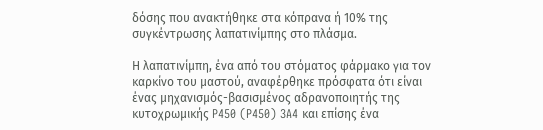δόσης που ανακτήθηκε στα κόπρανα ή 10% της συγκέντρωσης λαπατινίμπης στο πλάσμα.

Η λαπατινίμπη, ένα από του στόματος φάρμακο για τον καρκίνο του μαστού, αναφέρθηκε πρόσφατα ότι είναι ένας μηχανισμός-βασισμένος αδρανοποιητής της κυτοχρωμικής P450 (P450) 3A4 και επίσης ένα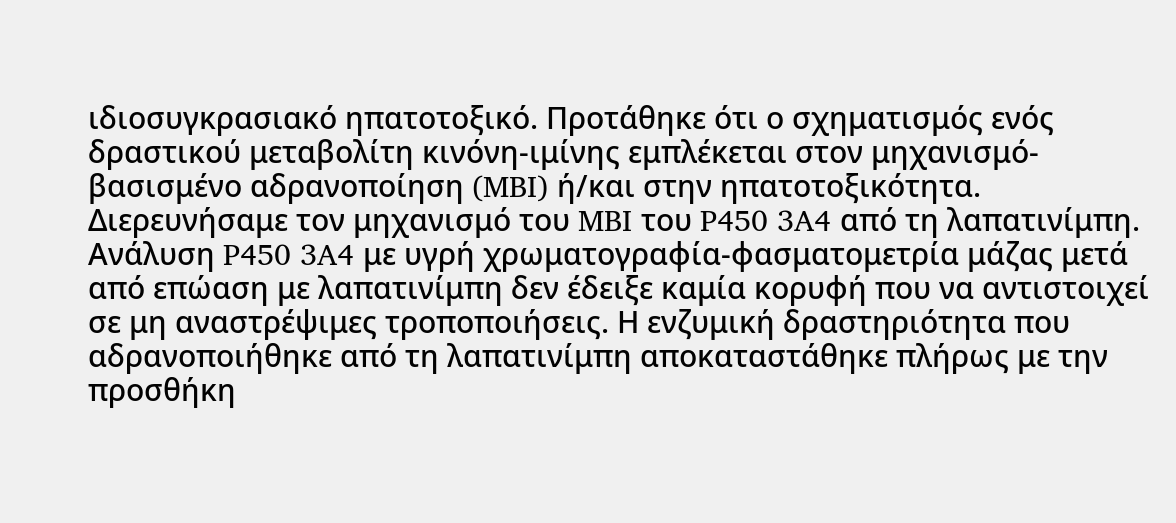ιδιοσυγκρασιακό ηπατοτοξικό. Προτάθηκε ότι ο σχηματισμός ενός δραστικού μεταβολίτη κινόνη-ιμίνης εμπλέκεται στον μηχανισμό-βασισμένο αδρανοποίηση (MBI) ή/και στην ηπατοτοξικότητα. Διερευνήσαμε τον μηχανισμό του MBI του P450 3A4 από τη λαπατινίμπη. Ανάλυση P450 3A4 με υγρή χρωματογραφία-φασματομετρία μάζας μετά από επώαση με λαπατινίμπη δεν έδειξε καμία κορυφή που να αντιστοιχεί σε μη αναστρέψιμες τροποποιήσεις. Η ενζυμική δραστηριότητα που αδρανοποιήθηκε από τη λαπατινίμπη αποκαταστάθηκε πλήρως με την προσθήκη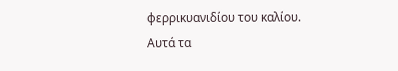φερρικυανιδίου του καλίου. Αυτά τα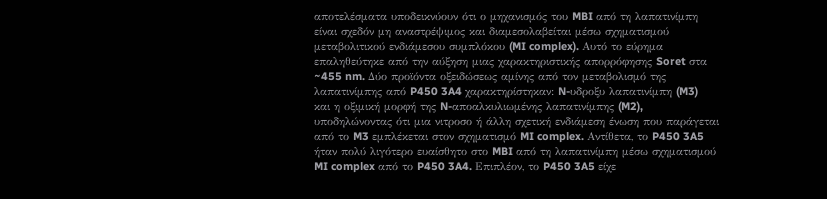αποτελέσματα υποδεικνύουν ότι ο μηχανισμός του MBI από τη λαπατινίμπη είναι σχεδόν μη αναστρέψιμος και διαμεσολαβείται μέσω σχηματισμού μεταβολιτικού ενδιάμεσου συμπλόκου (MI complex). Αυτό το εύρημα επαληθεύτηκε από την αύξηση μιας χαρακτηριστικής απορρόφησης Soret στα ~455 nm. Δύο προϊόντα οξειδώσεως αμίνης από τον μεταβολισμό της λαπατινίμπης από P450 3A4 χαρακτηρίστηκαν: N-υδροξυ λαπατινίμπη (M3) και η οξιμική μορφή της N-αποαλκυλιωμένης λαπατινίμπης (M2), υποδηλώνοντας ότι μια νιτροσο ή άλλη σχετική ενδιάμεση ένωση που παράγεται από το M3 εμπλέκεται στον σχηματισμό MI complex. Αντίθετα, το P450 3A5 ήταν πολύ λιγότερο ευαίσθητο στο MBI από τη λαπατινίμπη μέσω σχηματισμού MI complex από το P450 3A4. Επιπλέον, το P450 3A5 είχε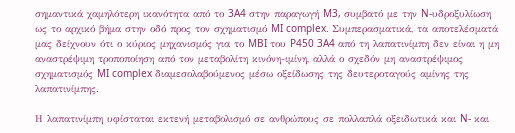σημαντικά χαμηλότερη ικανότητα από το 3A4 στην παραγωγή M3, συμβατό με την N-υδροξυλίωση ως το αρχικό βήμα στην οδό προς τον σχηματισμό MI complex. Συμπερασματικά, τα αποτελέσματά μας δείχνουν ότι ο κύριος μηχανισμός για το MBI του P450 3A4 από τη λαπατινίμπη δεν είναι η μη αναστρέψιμη τροποποίηση από τον μεταβολίτη κινόνη-ιμίνη, αλλά ο σχεδόν μη αναστρέψιμος σχηματισμός MI complex διαμεσολαβούμενος μέσω οξείδωσης της δευτεροταγούς αμίνης της λαπατινίμπης.

Η λαπατινίμπη υφίσταται εκτενή μεταβολισμό σε ανθρώπους σε πολλαπλά οξειδωτικά και N- και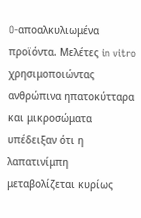O-αποαλκυλιωμένα προϊόντα. Μελέτες in vitro χρησιμοποιώντας ανθρώπινα ηπατοκύτταρα και μικροσώματα υπέδειξαν ότι η λαπατινίμπη μεταβολίζεται κυρίως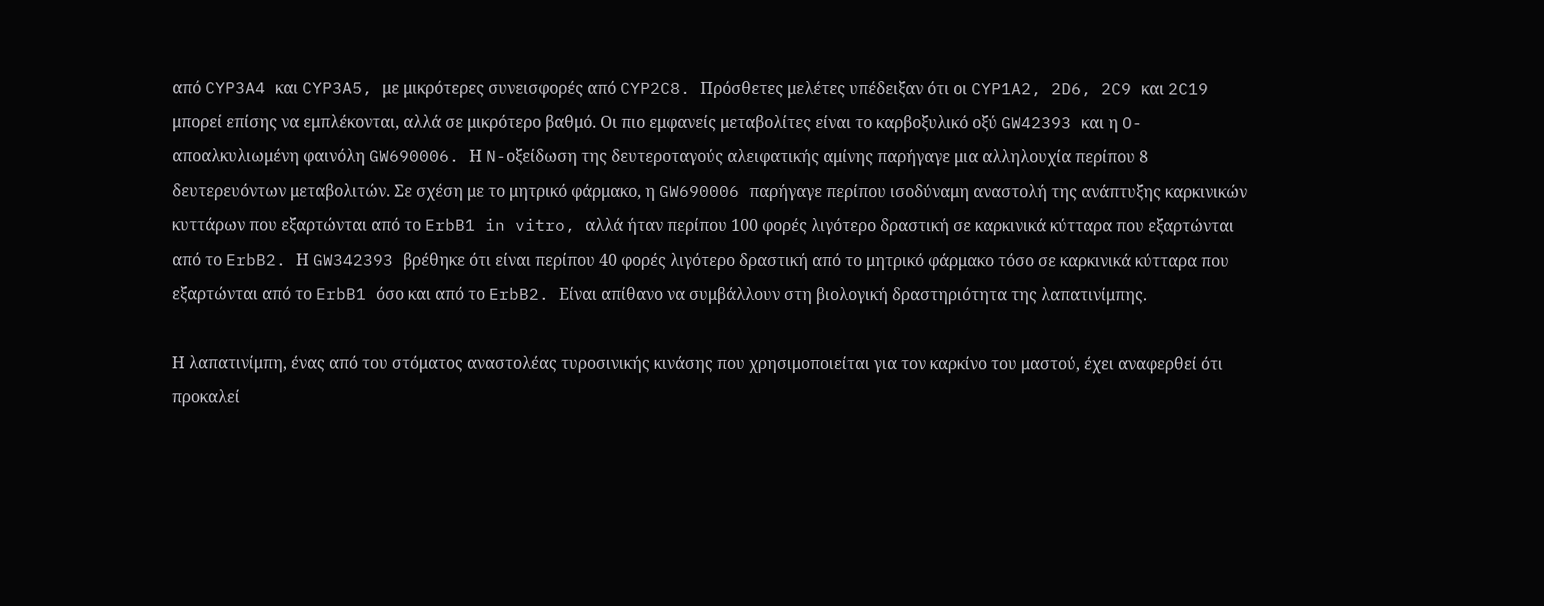από CYP3A4 και CYP3A5, με μικρότερες συνεισφορές από CYP2C8. Πρόσθετες μελέτες υπέδειξαν ότι οι CYP1A2, 2D6, 2C9 και 2C19 μπορεί επίσης να εμπλέκονται, αλλά σε μικρότερο βαθμό. Οι πιο εμφανείς μεταβολίτες είναι το καρβοξυλικό οξύ GW42393 και η O-αποαλκυλιωμένη φαινόλη GW690006. Η N-οξείδωση της δευτεροταγούς αλειφατικής αμίνης παρήγαγε μια αλληλουχία περίπου 8 δευτερευόντων μεταβολιτών. Σε σχέση με το μητρικό φάρμακο, η GW690006 παρήγαγε περίπου ισοδύναμη αναστολή της ανάπτυξης καρκινικών κυττάρων που εξαρτώνται από το ErbB1 in vitro, αλλά ήταν περίπου 100 φορές λιγότερο δραστική σε καρκινικά κύτταρα που εξαρτώνται από το ErbB2. Η GW342393 βρέθηκε ότι είναι περίπου 40 φορές λιγότερο δραστική από το μητρικό φάρμακο τόσο σε καρκινικά κύτταρα που εξαρτώνται από το ErbB1 όσο και από το ErbB2. Είναι απίθανο να συμβάλλουν στη βιολογική δραστηριότητα της λαπατινίμπης.

Η λαπατινίμπη, ένας από του στόματος αναστολέας τυροσινικής κινάσης που χρησιμοποιείται για τον καρκίνο του μαστού, έχει αναφερθεί ότι προκαλεί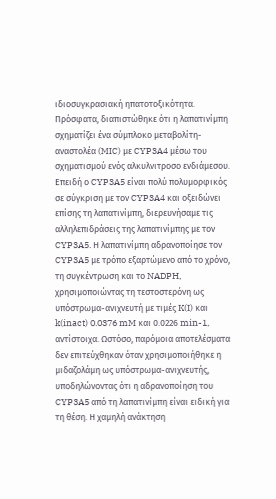ιδιοσυγκρασιακή ηπατοτοξικότητα. Πρόσφατα, διαπιστώθηκε ότι η λαπατινίμπη σχηματίζει ένα σύμπλοκο μεταβολίτη-αναστολέα (MIC) με CYP3A4 μέσω του σχηματισμού ενός αλκυλνιτροσο ενδιάμεσου. Επειδή ο CYP3A5 είναι πολύ πολυμορφικός σε σύγκριση με τον CYP3A4 και οξειδώνει επίσης τη λαπατινίμπη, διερευνήσαμε τις αλληλεπιδράσεις της λαπατινίμπης με τον CYP3A5. Η λαπατινίμπη αδρανοποίησε τον CYP3A5 με τρόπο εξαρτώμενο από το χρόνο, τη συγκέντρωση και το NADPH, χρησιμοποιώντας τη τεστοστερόνη ως υπόστρωμα-ανιχνευτή με τιμές K(I) και k(inact) 0.0376 mM και 0.0226 min-1, αντίστοιχα. Ωστόσο, παρόμοια αποτελέσματα δεν επιτεύχθηκαν όταν χρησιμοποιήθηκε η μιδαζολάμη ως υπόστρωμα-ανιχνευτής, υποδηλώνοντας ότι η αδρανοποίηση του CYP3A5 από τη λαπατινίμπη είναι ειδική για τη θέση. Η χαμηλή ανάκτηση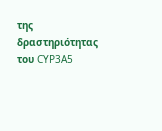της δραστηριότητας του CYP3A5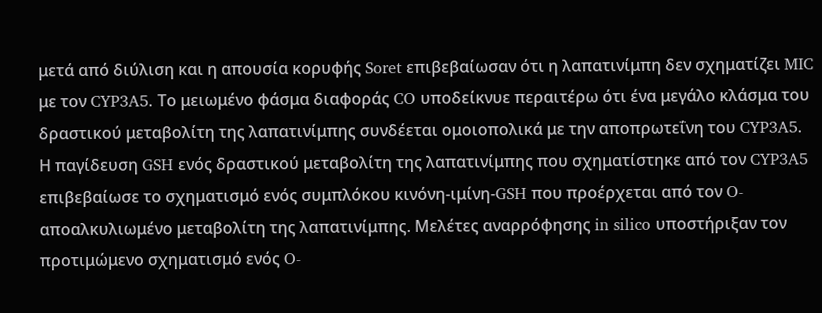μετά από διύλιση και η απουσία κορυφής Soret επιβεβαίωσαν ότι η λαπατινίμπη δεν σχηματίζει MIC με τον CYP3A5. Το μειωμένο φάσμα διαφοράς CO υποδείκνυε περαιτέρω ότι ένα μεγάλο κλάσμα του δραστικού μεταβολίτη της λαπατινίμπης συνδέεται ομοιοπολικά με την αποπρωτεΐνη του CYP3A5. Η παγίδευση GSH ενός δραστικού μεταβολίτη της λαπατινίμπης που σχηματίστηκε από τον CYP3A5 επιβεβαίωσε το σχηματισμό ενός συμπλόκου κινόνη-ιμίνη-GSH που προέρχεται από τον O-αποαλκυλιωμένο μεταβολίτη της λαπατινίμπης. Μελέτες αναρρόφησης in silico υποστήριξαν τον προτιμώμενο σχηματισμό ενός O-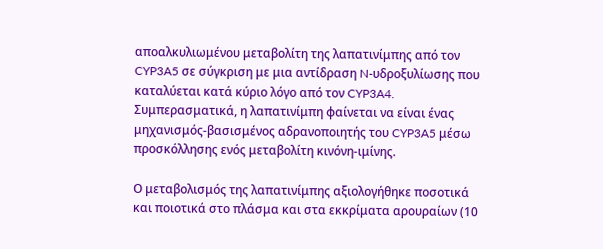αποαλκυλιωμένου μεταβολίτη της λαπατινίμπης από τον CYP3A5 σε σύγκριση με μια αντίδραση N-υδροξυλίωσης που καταλύεται κατά κύριο λόγο από τον CYP3A4. Συμπερασματικά, η λαπατινίμπη φαίνεται να είναι ένας μηχανισμός-βασισμένος αδρανοποιητής του CYP3A5 μέσω προσκόλλησης ενός μεταβολίτη κινόνη-ιμίνης.

Ο μεταβολισμός της λαπατινίμπης αξιολογήθηκε ποσοτικά και ποιοτικά στο πλάσμα και στα εκκρίματα αρουραίων (10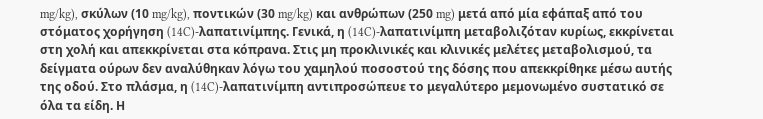mg/kg), σκύλων (10 mg/kg), ποντικών (30 mg/kg) και ανθρώπων (250 mg) μετά από μία εφάπαξ από του στόματος χορήγηση (14C)-λαπατινίμπης. Γενικά, η (14C)-λαπατινίμπη μεταβολιζόταν κυρίως, εκκρίνεται στη χολή και απεκκρίνεται στα κόπρανα. Στις μη προκλινικές και κλινικές μελέτες μεταβολισμού, τα δείγματα ούρων δεν αναλύθηκαν λόγω του χαμηλού ποσοστού της δόσης που απεκκρίθηκε μέσω αυτής της οδού. Στο πλάσμα, η (14C)-λαπατινίμπη αντιπροσώπευε το μεγαλύτερο μεμονωμένο συστατικό σε όλα τα είδη. Η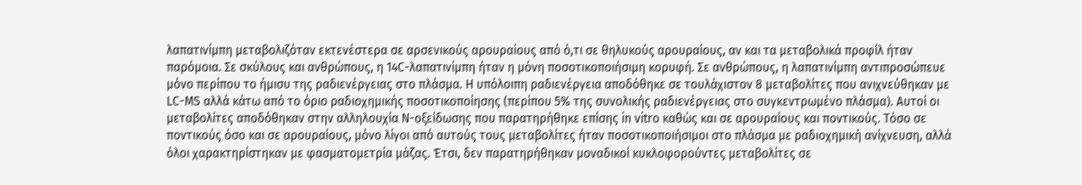λαπατινίμπη μεταβολιζόταν εκτενέστερα σε αρσενικούς αρουραίους από ό,τι σε θηλυκούς αρουραίους, αν και τα μεταβολικά προφίλ ήταν παρόμοια. Σε σκύλους και ανθρώπους, η 14C-λαπατινίμπη ήταν η μόνη ποσοτικοποιήσιμη κορυφή. Σε ανθρώπους, η λαπατινίμπη αντιπροσώπευε μόνο περίπου το ήμισυ της ραδιενέργειας στο πλάσμα. Η υπόλοιπη ραδιενέργεια αποδόθηκε σε τουλάχιστον 8 μεταβολίτες που ανιχνεύθηκαν με LC-MS αλλά κάτω από το όριο ραδιοχημικής ποσοτικοποίησης (περίπου 5% της συνολικής ραδιενέργειας στο συγκεντρωμένο πλάσμα). Αυτοί οι μεταβολίτες αποδόθηκαν στην αλληλουχία N-οξείδωσης που παρατηρήθηκε επίσης in vitro καθώς και σε αρουραίους και ποντικούς. Τόσο σε ποντικούς όσο και σε αρουραίους, μόνο λίγοι από αυτούς τους μεταβολίτες ήταν ποσοτικοποιήσιμοι στο πλάσμα με ραδιοχημική ανίχνευση, αλλά όλοι χαρακτηρίστηκαν με φασματομετρία μάζας. Έτσι, δεν παρατηρήθηκαν μοναδικοί κυκλοφορούντες μεταβολίτες σε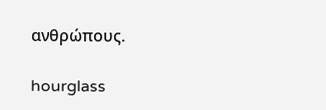ανθρώπους.

hourglass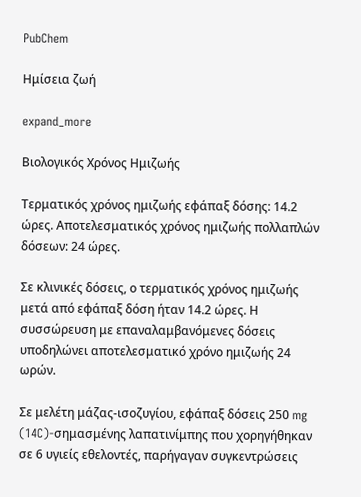PubChem

Ημίσεια ζωή

expand_more

Βιολογικός Χρόνος Ημιζωής

Τερματικός χρόνος ημιζωής εφάπαξ δόσης: 14.2 ώρες. Αποτελεσματικός χρόνος ημιζωής πολλαπλών δόσεων: 24 ώρες.

Σε κλινικές δόσεις, ο τερματικός χρόνος ημιζωής μετά από εφάπαξ δόση ήταν 14.2 ώρες. Η συσσώρευση με επαναλαμβανόμενες δόσεις υποδηλώνει αποτελεσματικό χρόνο ημιζωής 24 ωρών.

Σε μελέτη μάζας-ισοζυγίου, εφάπαξ δόσεις 250 mg (14C)-σημασμένης λαπατινίμπης που χορηγήθηκαν σε 6 υγιείς εθελοντές, παρήγαγαν συγκεντρώσεις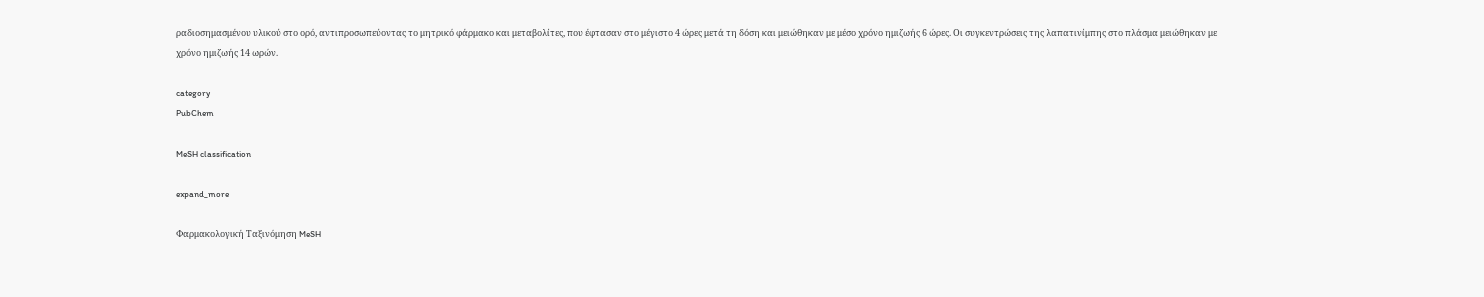ραδιοσημασμένου υλικού στο ορό, αντιπροσωπεύοντας το μητρικό φάρμακο και μεταβολίτες, που έφτασαν στο μέγιστο 4 ώρες μετά τη δόση και μειώθηκαν με μέσο χρόνο ημιζωής 6 ώρες. Οι συγκεντρώσεις της λαπατινίμπης στο πλάσμα μειώθηκαν με χρόνο ημιζωής 14 ωρών.

category
PubChem

MeSH classification

expand_more

Φαρμακολογική Ταξινόμηση MeSH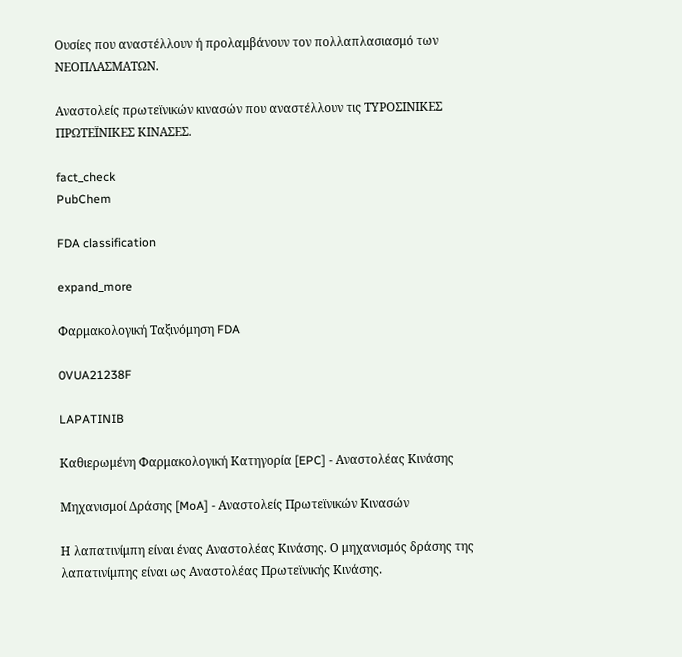Ουσίες που αναστέλλουν ή προλαμβάνουν τον πολλαπλασιασμό των ΝΕΟΠΛΑΣΜΑΤΩΝ.

Αναστολείς πρωτεϊνικών κινασών που αναστέλλουν τις ΤΥΡΟΣΙΝΙΚΕΣ ΠΡΩΤΕΪΝΙΚΕΣ ΚΙΝΑΣΕΣ.

fact_check
PubChem

FDA classification

expand_more

Φαρμακολογική Ταξινόμηση FDA

0VUA21238F

LAPATINIB

Καθιερωμένη Φαρμακολογική Κατηγορία [EPC] - Αναστολέας Κινάσης

Μηχανισμοί Δράσης [MoA] - Αναστολείς Πρωτεϊνικών Κινασών

Η λαπατινίμπη είναι ένας Αναστολέας Κινάσης. Ο μηχανισμός δράσης της λαπατινίμπης είναι ως Αναστολέας Πρωτεϊνικής Κινάσης.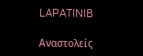LAPATINIB

Αναστολείς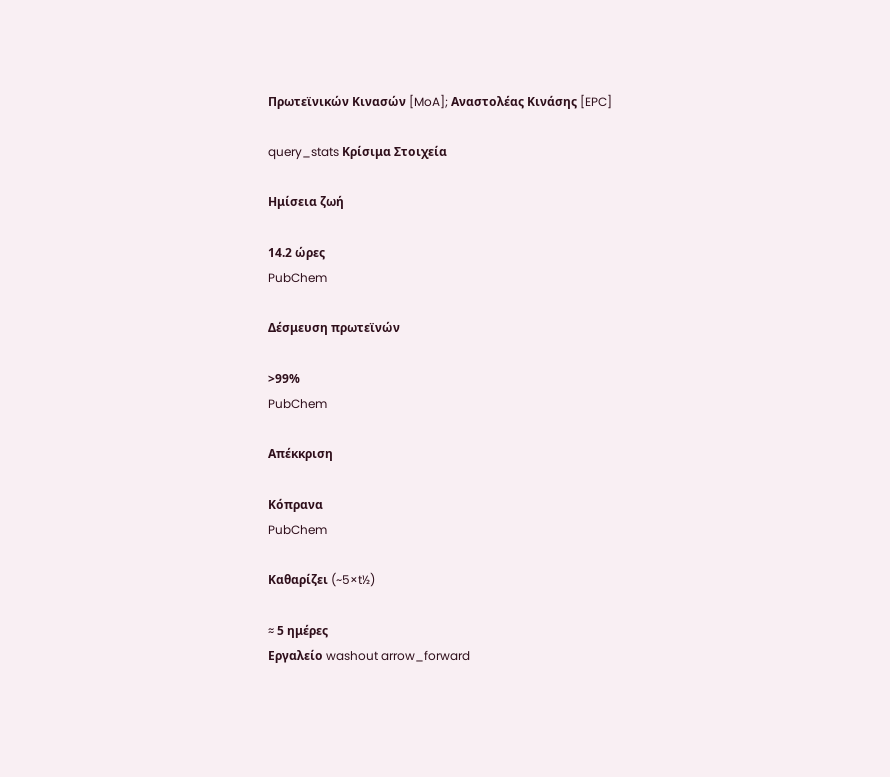Πρωτεϊνικών Κινασών [MoA]; Αναστολέας Κινάσης [EPC]

query_stats Κρίσιμα Στοιχεία

Ημίσεια ζωή

14.2 ώρες
PubChem

Δέσμευση πρωτεϊνών

>99%
PubChem

Απέκκριση

Κόπρανα
PubChem

Καθαρίζει (~5×t½)

≈ 5 ημέρες
Εργαλείο washout arrow_forward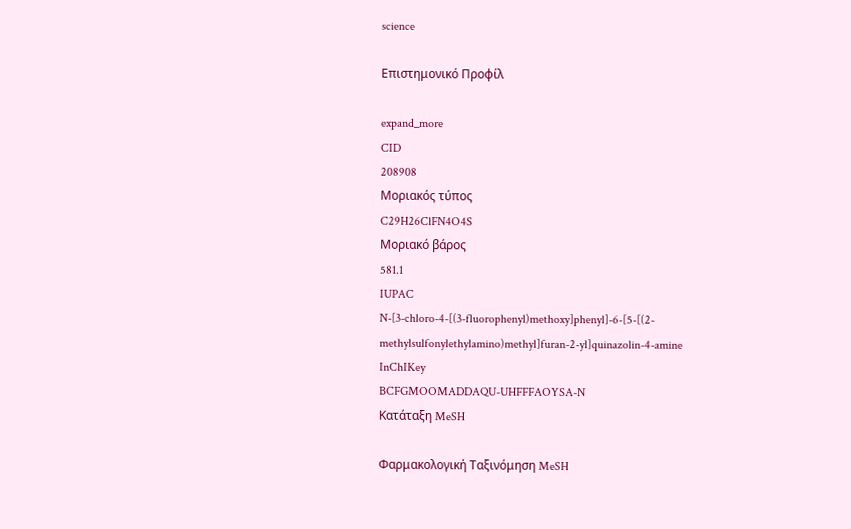science

Επιστημονικό Προφίλ

expand_more
CID
208908
Μοριακός τύπος
C29H26ClFN4O4S
Μοριακό βάρος
581.1
IUPAC
N-[3-chloro-4-[(3-fluorophenyl)methoxy]phenyl]-6-[5-[(2-methylsulfonylethylamino)methyl]furan-2-yl]quinazolin-4-amine
InChIKey
BCFGMOOMADDAQU-UHFFFAOYSA-N
Κατάταξη MeSH

Φαρμακολογική Ταξινόμηση MeSH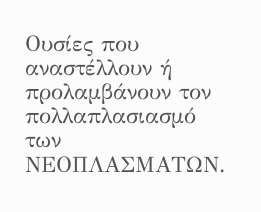Ουσίες που αναστέλλουν ή προλαμβάνουν τον πολλαπλασιασμό των ΝΕΟΠΛΑΣΜΑΤΩΝ.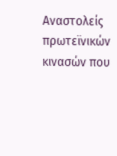Αναστολείς πρωτεϊνικών κινασών που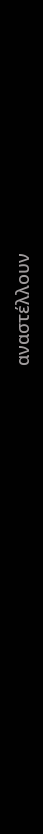αναστέλλουν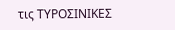τις ΤΥΡΟΣΙΝΙΚΕΣ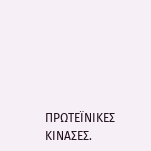ΠΡΩΤΕΪΝΙΚΕΣ ΚΙΝΑΣΕΣ.